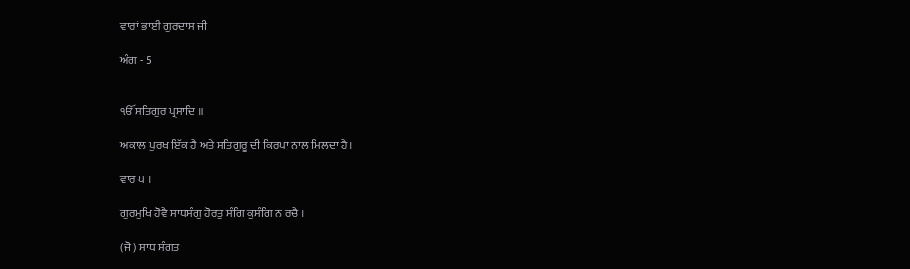ਵਾਰਾਂ ਭਾਈ ਗੁਰਦਾਸ ਜੀ

ਅੰਗ - 5


ੴ ਸਤਿਗੁਰ ਪ੍ਰਸਾਦਿ ॥

ਅਕਾਲ ਪੁਰਖ ਇੱਕ ਹੈ ਅਤੇ ਸਤਿਗੁਰੂ ਦੀ ਕਿਰਪਾ ਨਾਲ ਮਿਲਦਾ ਹੈ।

ਵਾਰ ੫ ।

ਗੁਰਮੁਖਿ ਹੋਵੈ ਸਾਧਸੰਗੁ ਹੋਰਤੁ ਸੰਗਿ ਕੁਸੰਗਿ ਨ ਰਚੈ ।

(ਜੋ) ਸਾਧ ਸੰਗਤ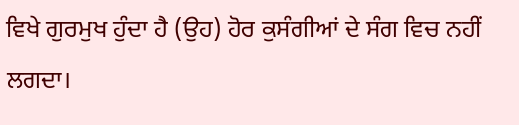ਵਿਖੇ ਗੁਰਮੁਖ ਹੁੰਦਾ ਹੈ (ਉਹ) ਹੋਰ ਕੁਸੰਗੀਆਂ ਦੇ ਸੰਗ ਵਿਚ ਨਹੀਂ ਲਗਦਾ।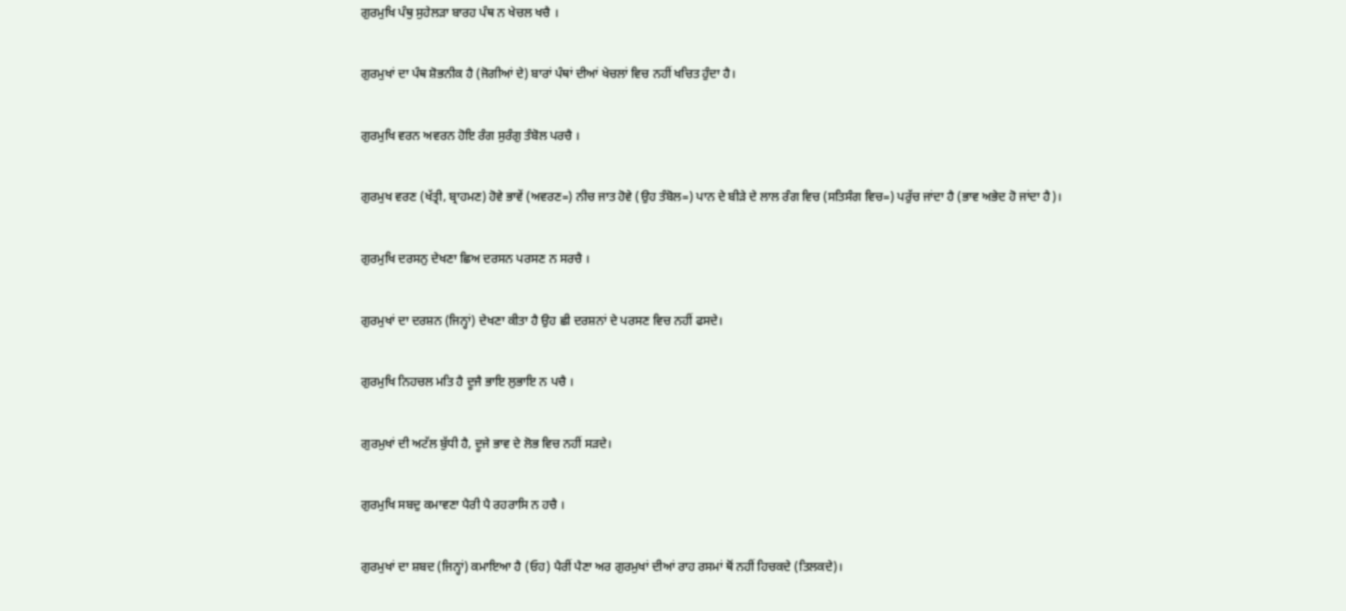ਗੁਰਮੁਖਿ ਪੰਥੁ ਸੁਹੇਲੜਾ ਬਾਰਹ ਪੰਥ ਨ ਖੇਚਲ ਖਚੈ ।

ਗੁਰਮੁਖਾਂ ਦਾ ਪੰਥ ਸ਼ੋਭਨੀਕ ਹੈ (ਜੋਗੀਆਂ ਦੇ) ਬਾਰਾਂ ਪੰਥਾਂ ਦੀਆਂ ਖੇਚਲਾਂ ਵਿਚ ਨਹੀਂ ਖਚਿਤ ਹੁੰਦਾ ਹੈ।

ਗੁਰਮੁਖਿ ਵਰਨ ਅਵਰਨ ਹੋਇ ਰੰਗ ਸੁਰੰਗੁ ਤੰਬੋਲ ਪਰਚੈ ।

ਗੁਰਮੁਖ ਵਰਣ (ਖੱਤ੍ਰੀ, ਬ੍ਰਾਹਮਣ) ਹੋਵੇ ਭਾਵੇਂ (ਅਵਰਣ=) ਨੀਚ ਜਾਤ ਹੋਵੇ (ਉਹ ਤੰਬੋਲ=) ਪਾਨ ਦੇ ਬੀੜੇ ਦੇ ਲਾਲ ਰੰਗ ਵਿਚ (ਸਤਿਸੰਗ ਵਿਚ=) ਪਰੁੱਚ ਜਾਂਦਾ ਹੈ (ਭਾਵ ਅਭੇਦ ਹੋ ਜਾਂਦਾ ਹੈ)।

ਗੁਰਮੁਖਿ ਦਰਸਨੁ ਦੇਖਣਾ ਛਿਅ ਦਰਸਨ ਪਰਸਣ ਨ ਸਰਚੈ ।

ਗੁਰਮੁਖਾਂ ਦਾ ਦਰਸ਼ਨ (ਜਿਨ੍ਹਾਂ) ਦੇਖਣਾ ਕੀਤਾ ਹੈ ਉਹ ਛੀ ਦਰਸ਼ਨਾਂ ਦੇ ਪਰਸਣ ਵਿਚ ਨਹੀਂ ਫਸਦੇ।

ਗੁਰਮੁਖਿ ਨਿਹਚਲ ਮਤਿ ਹੈ ਦੂਜੈ ਭਾਇ ਲੁਭਾਇ ਨ ਪਚੈ ।

ਗੁਰਮੁਖਾਂ ਦੀ ਅਟੱਲ ਬੁੱਧੀ ਹੈ, ਦੂਜੇ ਭਾਵ ਦੇ ਲੋਭ ਵਿਚ ਨਹੀਂ ਸੜਦੇ।

ਗੁਰਮੁਖਿ ਸਬਦੁ ਕਮਾਵਣਾ ਪੈਰੀ ਪੈ ਰਹਰਾਸਿ ਨ ਹਚੈ ।

ਗੁਰਮੁਖਾਂ ਦਾ ਸ਼ਬਦ (ਜਿਨ੍ਹਾਂ) ਕਮਾਇਆ ਹੈ (ਓਹ) ਪੈਰੀਂ ਪੈਣਾ ਅਰ ਗੁਰਮੁਖਾਂ ਦੀਆਂ ਰਾਹ ਰਸਮਾਂ ਥੋਂ ਨਹੀਂ ਹਿਚਕਦੇ (ਤਿਲਕਦੇ)।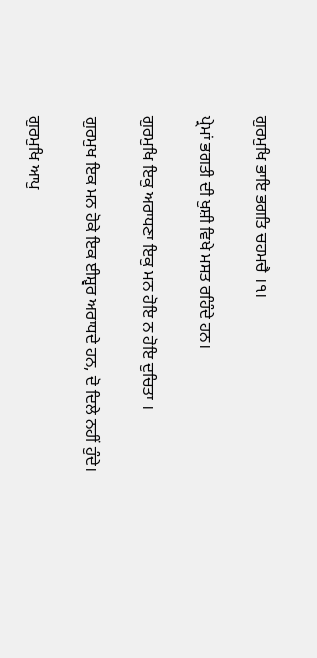ਗੁਰਮੁਖਿ ਭਾਇ ਭਗਤਿ ਚਹਮਚੈ ।੧।

ਪ੍ਰੇਮਾਂ ਭਗਤੀ ਦੀ ਖੁਸ਼ੀ ਵਿਖੇ ਮਸਤ ਰਹਿੰਦੇ ਹਨ।

ਗੁਰਮੁਖਿ ਇਕੁ ਅਰਾਧਣਾ ਇਕੁ ਮਨ ਹੋਇ ਨ ਹੋਇ ਦੁਚਿਤਾ ।

ਗੁਰਮੁਖ ਇਕ ਮਨ ਹੋਕੇ ਇਕ ਈਸ਼੍ਵਰ ਅਰਾਧਦੇ ਹਨ, ਦੋ ਦਿਲੇ ਨਹੀਂ ਹੁੰਦੇ।

ਗੁਰਮੁਖਿ ਆਪੁ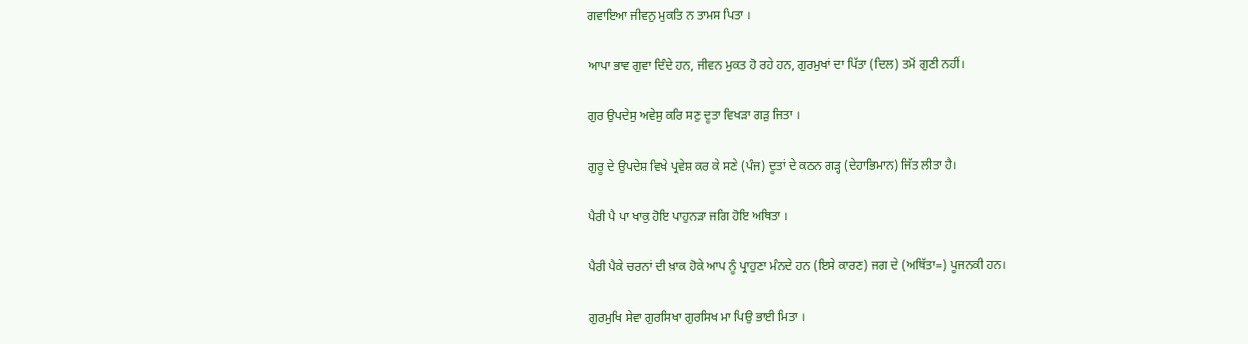ਗਵਾਇਆ ਜੀਵਨੁ ਮੁਕਤਿ ਨ ਤਾਮਸ ਪਿਤਾ ।

ਆਪਾ ਭਾਵ ਗੁਵਾ ਦਿੰਦੇ ਹਨ, ਜੀਵਨ ਮੁਕਤ ਹੋ ਰਹੇ ਹਨ, ਗੁਰਮੁਖਾਂ ਦਾ ਪਿੱਤਾ (ਦਿਲ) ਤਮੋਂ ਗੁਣੀ ਨਹੀਂ।

ਗੁਰ ਉਪਦੇਸੁ ਅਵੇਸੁ ਕਰਿ ਸਣੁ ਦੂਤਾ ਵਿਖੜਾ ਗੜੁ ਜਿਤਾ ।

ਗੁਰੂ ਦੇ ਉਪਦੇਸ਼ ਵਿਖੇ ਪ੍ਰਵੇਸ਼ ਕਰ ਕੇ ਸਣੇ (ਪੰਜ) ਦੂਤਾਂ ਦੇ ਕਠਨ ਗੜ੍ਹ (ਦੇਹਾਭਿਮਾਨ) ਜਿੱਤ ਲੀਤਾ ਹੈ।

ਪੈਰੀ ਪੈ ਪਾ ਖਾਕੁ ਹੋਇ ਪਾਹੁਨੜਾ ਜਗਿ ਹੋਇ ਅਥਿਤਾ ।

ਪੈਰੀ ਪੈਕੇ ਚਰਨਾਂ ਦੀ ਖ਼ਾਕ ਹੋਕੇ ਆਪ ਨੂੰ ਪ੍ਰਾਹੁਣਾ ਮੰਨਦੇ ਹਨ (ਇਸੇ ਕਾਰਣ) ਜਗ ਦੇ (ਅਥਿੱਤਾ=) ਪੂਜਨਕੀ ਹਨ।

ਗੁਰਮੁਖਿ ਸੇਵਾ ਗੁਰਸਿਖਾ ਗੁਰਸਿਖ ਮਾ ਪਿਉ ਭਾਈ ਮਿਤਾ ।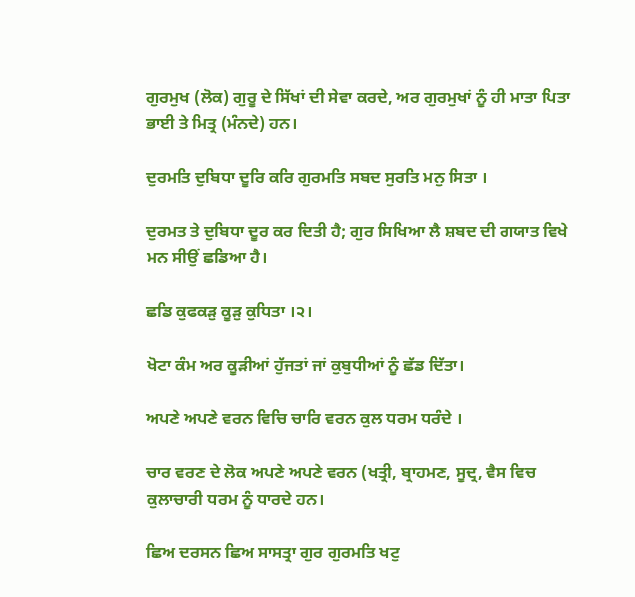ਗੁਰਮੁਖ (ਲੋਕ) ਗੁਰੂ ਦੇ ਸਿੱਖਾਂ ਦੀ ਸੇਵਾ ਕਰਦੇ, ਅਰ ਗੁਰਮੁਖਾਂ ਨੂੰ ਹੀ ਮਾਤਾ ਪਿਤਾ ਭਾਈ ਤੇ ਮਿਤ੍ਰ (ਮੰਨਦੇ) ਹਨ।

ਦੁਰਮਤਿ ਦੁਬਿਧਾ ਦੂਰਿ ਕਰਿ ਗੁਰਮਤਿ ਸਬਦ ਸੁਰਤਿ ਮਨੁ ਸਿਤਾ ।

ਦੁਰਮਤ ਤੇ ਦੁਬਿਧਾ ਦੂਰ ਕਰ ਦਿਤੀ ਹੈ; ਗੁਰ ਸਿਖਿਆ ਲੈ ਸ਼ਬਦ ਦੀ ਗਯਾਤ ਵਿਖੇ ਮਨ ਸੀਉਂ ਛਡਿਆ ਹੈ।

ਛਡਿ ਕੁਫਕੜੁ ਕੂੜੁ ਕੁਧਿਤਾ ।੨।

ਖੋਟਾ ਕੰਮ ਅਰ ਕੂੜੀਆਂ ਹੁੱਜਤਾਂ ਜਾਂ ਕੁਬੁਧੀਆਂ ਨੂੰ ਛੱਡ ਦਿੱਤਾ।

ਅਪਣੇ ਅਪਣੇ ਵਰਨ ਵਿਚਿ ਚਾਰਿ ਵਰਨ ਕੁਲ ਧਰਮ ਧਰੰਦੇ ।

ਚਾਰ ਵਰਣ ਦੇ ਲੋਕ ਅਪਣੇ ਅਪਣੇ ਵਰਨ (ਖਤ੍ਰੀ, ਬ੍ਰਾਹਮਣ, ਸੂਦ੍ਰ, ਵੈਸ ਵਿਚ ਕੁਲਾਚਾਰੀ ਧਰਮ ਨੂੰ ਧਾਰਦੇ ਹਨ।

ਛਿਅ ਦਰਸਨ ਛਿਅ ਸਾਸਤ੍ਰਾ ਗੁਰ ਗੁਰਮਤਿ ਖਟੁ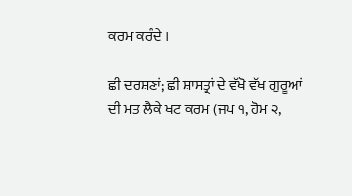ਕਰਮ ਕਰੰਦੇ ।

ਛੀ ਦਰਸ਼ਣਾਂ; ਛੀ ਸ਼ਾਸਤ੍ਰਾਂ ਦੇ ਵੱਖੋ ਵੱਖ ਗੁਰੂਆਂ ਦੀ ਮਤ ਲੈਕੇ ਖਟ ਕਰਮ (ਜਪ ੧, ਹੋਮ ੨,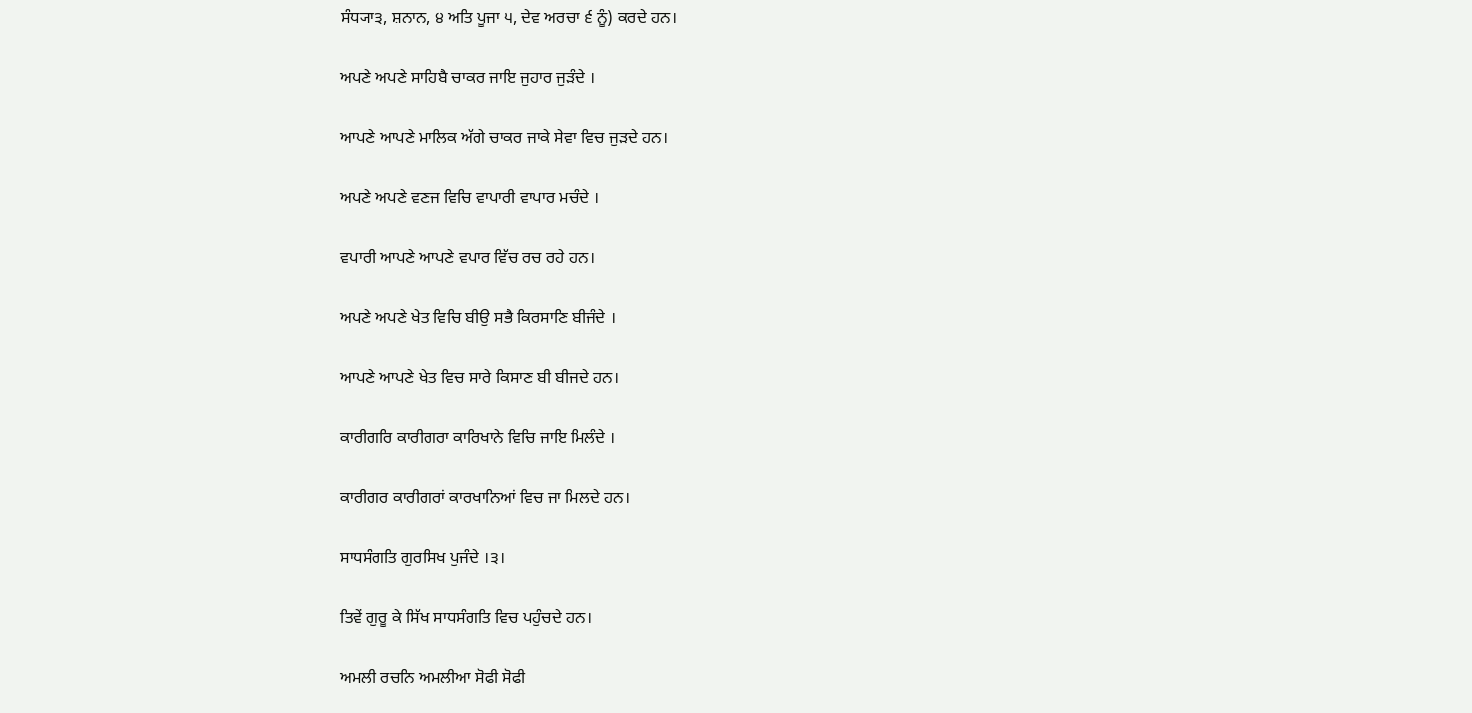ਸੰਧ੍ਯਾ੩, ਸ਼ਨਾਨ, ੪ ਅਤਿ ਪੂਜਾ ੫, ਦੇਵ ਅਰਚਾ ੬ ਨੂੰ) ਕਰਦੇ ਹਨ।

ਅਪਣੇ ਅਪਣੇ ਸਾਹਿਬੈ ਚਾਕਰ ਜਾਇ ਜੁਹਾਰ ਜੁੜੰਦੇ ।

ਆਪਣੇ ਆਪਣੇ ਮਾਲਿਕ ਅੱਗੇ ਚਾਕਰ ਜਾਕੇ ਸੇਵਾ ਵਿਚ ਜੁੜਦੇ ਹਨ।

ਅਪਣੇ ਅਪਣੇ ਵਣਜ ਵਿਚਿ ਵਾਪਾਰੀ ਵਾਪਾਰ ਮਚੰਦੇ ।

ਵਪਾਰੀ ਆਪਣੇ ਆਪਣੇ ਵਪਾਰ ਵਿੱਚ ਰਚ ਰਹੇ ਹਨ।

ਅਪਣੇ ਅਪਣੇ ਖੇਤ ਵਿਚਿ ਬੀਉ ਸਭੈ ਕਿਰਸਾਣਿ ਬੀਜੰਦੇ ।

ਆਪਣੇ ਆਪਣੇ ਖੇਤ ਵਿਚ ਸਾਰੇ ਕਿਸਾਣ ਬੀ ਬੀਜਦੇ ਹਨ।

ਕਾਰੀਗਰਿ ਕਾਰੀਗਰਾ ਕਾਰਿਖਾਨੇ ਵਿਚਿ ਜਾਇ ਮਿਲੰਦੇ ।

ਕਾਰੀਗਰ ਕਾਰੀਗਰਾਂ ਕਾਰਖਾਨਿਆਂ ਵਿਚ ਜਾ ਮਿਲਦੇ ਹਨ।

ਸਾਧਸੰਗਤਿ ਗੁਰਸਿਖ ਪੁਜੰਦੇ ।੩।

ਤਿਵੇਂ ਗੁਰੂ ਕੇ ਸਿੱਖ ਸਾਧਸੰਗਤਿ ਵਿਚ ਪਹੁੰਚਦੇ ਹਨ।

ਅਮਲੀ ਰਚਨਿ ਅਮਲੀਆ ਸੋਫੀ ਸੋਫੀ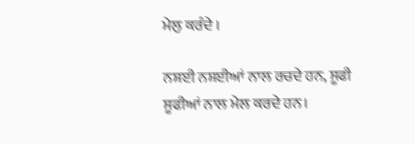ਮੇਲੁ ਕਰੰਦੇ ।

ਨਸ਼ਈ ਨਸ਼ਈਆਂ ਨਾਲ ਰਚਦੇ ਹਨ, ਸੂਫੀ ਸੂਫੀਆਂ ਨਾਲ ਮੇਲ ਕਰਦੇ ਹਨ।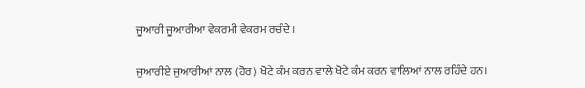ਜੂਆਰੀ ਜੂਆਰੀਆ ਵੇਕਰਮੀ ਵੇਕਰਮ ਰਚੰਦੇ ।

ਜੁਆਰੀਏ ਜੁਆਰੀਆਂ ਨਾਲ (ਹੋਰ) ਖੋਟੇ ਕੰਮ ਕਰਨ ਵਾਲੇ ਖੋਟੇ ਕੰਮ ਕਰਨ ਵਾਲਿਆਂ ਨਾਲ ਰਹਿੰਦੇ ਹਨ।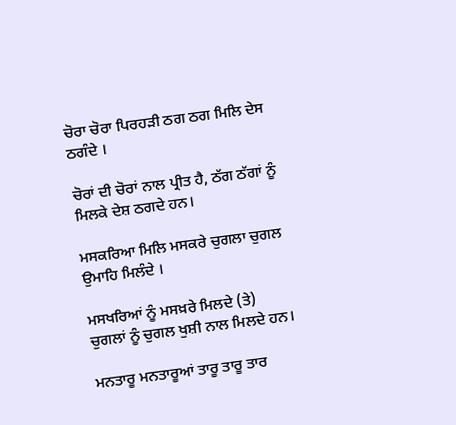ਚੋਰਾ ਚੋਰਾ ਪਿਰਹੜੀ ਠਗ ਠਗ ਮਿਲਿ ਦੇਸ ਠਗੰਦੇ ।

ਚੋਰਾਂ ਦੀ ਚੋਰਾਂ ਨਾਲ ਪ੍ਰੀਤ ਹੈ, ਠੱਗ ਠੱਗਾਂ ਨੂੰ ਮਿਲਕੇ ਦੇਸ਼ ਠਗਦੇ ਹਨ।

ਮਸਕਰਿਆ ਮਿਲਿ ਮਸਕਰੇ ਚੁਗਲਾ ਚੁਗਲ ਉਮਾਹਿ ਮਿਲੰਦੇ ।

ਮਸਖਰਿਆਂ ਨੂੰ ਮਸਖ਼ਰੇ ਮਿਲਦੇ (ਤੇ) ਚੁਗਲਾਂ ਨੂੰ ਚੁਗਲ ਖੁਸ਼ੀ ਨਾਲ ਮਿਲਦੇ ਹਨ।

ਮਨਤਾਰੂ ਮਨਤਾਰੂਆਂ ਤਾਰੂ ਤਾਰੂ ਤਾਰ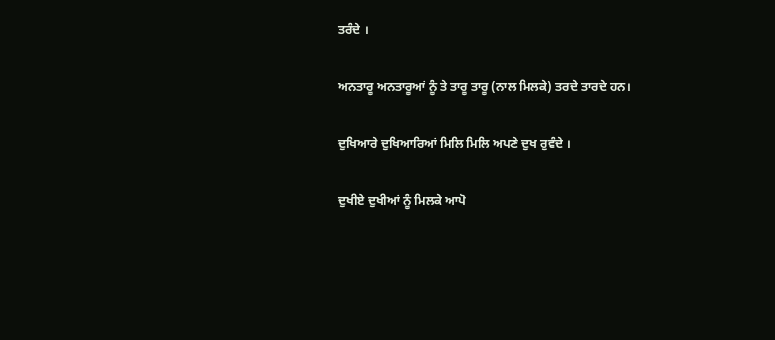ਤਰੰਦੇ ।

ਅਨਤਾਰੂ ਅਨਤਾਰੂਆਂ ਨੂੰ ਤੇ ਤਾਰੂ ਤਾਰੂ (ਨਾਲ ਮਿਲਕੇ) ਤਰਦੇ ਤਾਰਦੇ ਹਨ।

ਦੁਖਿਆਰੇ ਦੁਖਿਆਰਿਆਂ ਮਿਲਿ ਮਿਲਿ ਅਪਣੇ ਦੁਖ ਰੁਵੰਦੇ ।

ਦੁਖੀਏ ਦੁਖੀਆਂ ਨੂੰ ਮਿਲਕੇ ਆਪੋ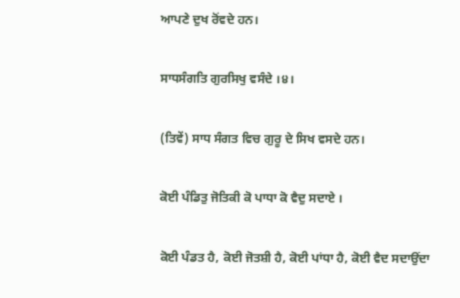ਆਪਣੇ ਦੁਖ ਰੋਂਵਦੇ ਹਨ।

ਸਾਧਸੰਗਤਿ ਗੁਰਸਿਖੁ ਵਸੰਦੇ ।੪।

(ਤਿਵੇਂ) ਸਾਧ ਸੰਗਤ ਵਿਚ ਗੁਰੂ ਦੇ ਸਿਖ ਵਸਦੇ ਹਨ।

ਕੋਈ ਪੰਡਿਤੁ ਜੋਤਿਕੀ ਕੋ ਪਾਧਾ ਕੋ ਵੈਦੁ ਸਦਾਏ ।

ਕੋਈ ਪੰਡਤ ਹੈ, ਕੋਈ ਜੋਤਸ਼ੀ ਹੈ, ਕੋਈ ਪਾਂਧਾ ਹੈ, ਕੋਈ ਵੈਦ ਸਦਾਉਂਦਾ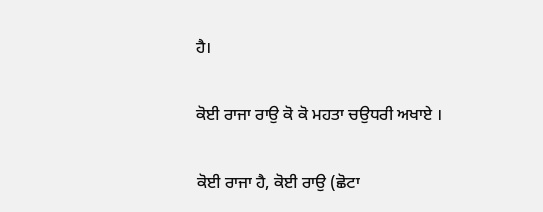ਹੈ।

ਕੋਈ ਰਾਜਾ ਰਾਉ ਕੋ ਕੋ ਮਹਤਾ ਚਉਧਰੀ ਅਖਾਏ ।

ਕੋਈ ਰਾਜਾ ਹੈ, ਕੋਈ ਰਾਉ (ਛੋਟਾ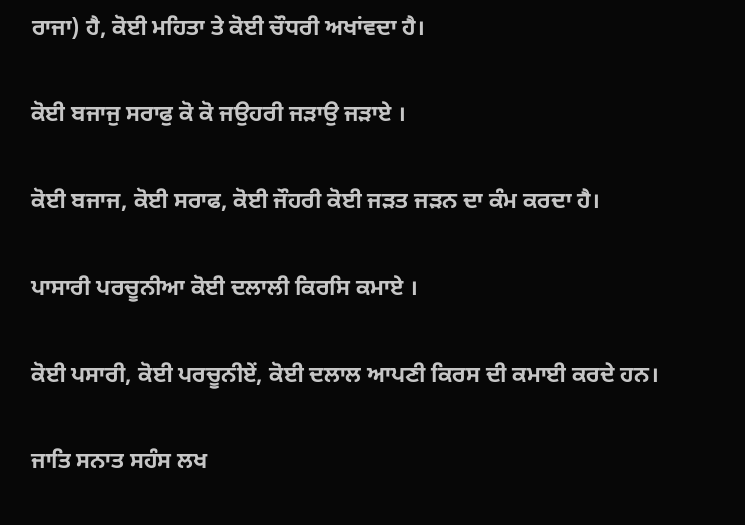ਰਾਜਾ) ਹੈ, ਕੋਈ ਮਹਿਤਾ ਤੇ ਕੋਈ ਚੌਧਰੀ ਅਖਾਂਵਦਾ ਹੈ।

ਕੋਈ ਬਜਾਜੁ ਸਰਾਫੁ ਕੋ ਕੋ ਜਉਹਰੀ ਜੜਾਉ ਜੜਾਏ ।

ਕੋਈ ਬਜਾਜ, ਕੋਈ ਸਰਾਫ, ਕੋਈ ਜੌਹਰੀ ਕੋਈ ਜੜਤ ਜੜਨ ਦਾ ਕੰਮ ਕਰਦਾ ਹੈ।

ਪਾਸਾਰੀ ਪਰਚੂਨੀਆ ਕੋਈ ਦਲਾਲੀ ਕਿਰਸਿ ਕਮਾਏ ।

ਕੋਈ ਪਸਾਰੀ, ਕੋਈ ਪਰਚੂਨੀਏਂ, ਕੋਈ ਦਲਾਲ ਆਪਣੀ ਕਿਰਸ ਦੀ ਕਮਾਈ ਕਰਦੇ ਹਨ।

ਜਾਤਿ ਸਨਾਤ ਸਹੰਸ ਲਖ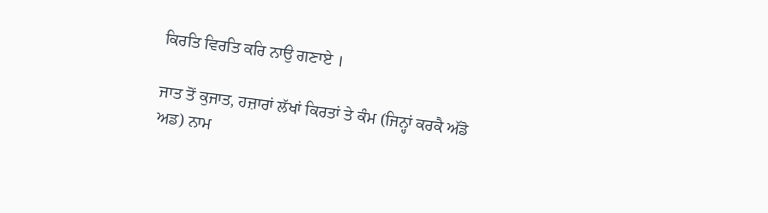ਕਿਰਤਿ ਵਿਰਤਿ ਕਰਿ ਨਾਉ ਗਣਾਏ ।

ਜਾਤ ਤੋਂ ਕੁਜਾਤ, ਹਜ਼ਾਰਾਂ ਲੱਖਾਂ ਕਿਰਤਾਂ ਤੇ ਕੰਮ (ਜਿਨ੍ਹਾਂ ਕਰਕੈ ਅੱਡੋ ਅਡ) ਨਾਮ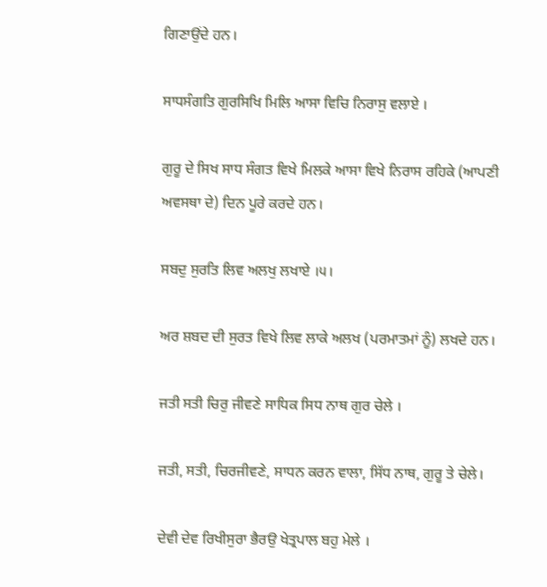ਗਿਣਾਉਂਦੇ ਹਨ।

ਸਾਧਸੰਗਤਿ ਗੁਰਸਿਖਿ ਮਿਲਿ ਆਸਾ ਵਿਚਿ ਨਿਰਾਸੁ ਵਲਾਏ ।

ਗੁਰੂ ਦੇ ਸਿਖ ਸਾਧ ਸੰਗਤ ਵਿਖੇ ਮਿਲਕੇ ਆਸਾ ਵਿਖੇ ਨਿਰਾਸ ਰਹਿਕੇ (ਆਪਣੀ ਅਵਸਥਾ ਦੇ) ਦਿਨ ਪੂਰੇ ਕਰਦੇ ਹਨ।

ਸਬਦੁ ਸੁਰਤਿ ਲਿਵ ਅਲਖੁ ਲਖਾਏ ।੫।

ਅਰ ਸ਼ਬਦ ਦੀ ਸੁਰਤ ਵਿਖੇ ਲਿਵ ਲਾਕੇ ਅਲਖ (ਪਰਮਾਤਮਾਂ ਨੂੰ) ਲਖਦੇ ਹਨ।

ਜਤੀ ਸਤੀ ਚਿਰੁ ਜੀਵਣੇ ਸਾਧਿਕ ਸਿਧ ਨਾਥ ਗੁਰ ਚੇਲੇ ।

ਜਤੀ, ਸਤੀ, ਚਿਰਜੀਵਣੇ, ਸਾਧਨ ਕਰਨ ਵਾਲਾ, ਸਿੱਧ ਨਾਥ, ਗੁਰੂ ਤੇ ਚੇਲੇ।

ਦੇਵੀ ਦੇਵ ਰਿਖੀਸੁਰਾ ਭੈਰਉ ਖੇਤ੍ਰਪਾਲ ਬਹੁ ਮੇਲੇ ।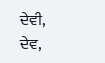ਦੇਵੀ, ਦੇਵ,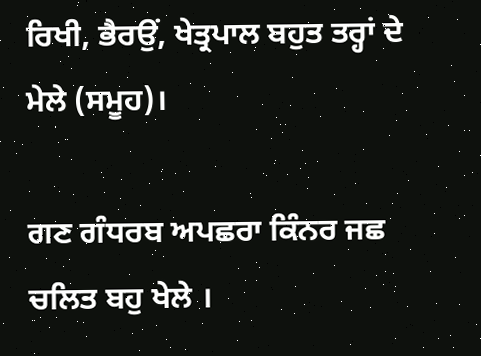ਰਿਖੀ, ਭੈਰਉਂ, ਖੇਤ੍ਰਪਾਲ ਬਹੁਤ ਤਰ੍ਹਾਂ ਦੇ ਮੇਲੇ (ਸਮੂਹ)।

ਗਣ ਗੰਧਰਬ ਅਪਛਰਾ ਕਿੰਨਰ ਜਛ ਚਲਿਤ ਬਹੁ ਖੇਲੇ ।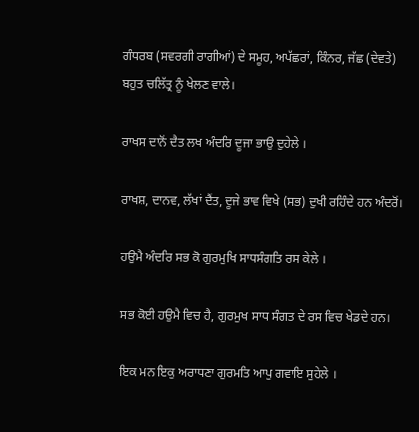ਗੰਧਰਬ (ਸਵਰਗੀ ਰਾਗੀਆਂ) ਦੇ ਸਮੂਹ, ਅਪੱਛਰਾਂ, ਕਿੰਨਰ, ਜੱਛ (ਦੇਵਤੇ) ਬਹੁਤ ਚਲਿੱਤ੍ਰ ਨੂੰ ਖੇਲਣ ਵਾਲੇ।

ਰਾਖਸ ਦਾਨੋਂ ਦੈਤ ਲਖ ਅੰਦਰਿ ਦੂਜਾ ਭਾਉ ਦੁਹੇਲੇ ।

ਰਾਖਸ਼, ਦਾਨਵ, ਲੱਖਾਂ ਦੈਂਤ, ਦੂਜੇ ਭਾਵ ਵਿਖੇ (ਸਭ) ਦੁਖੀ ਰਹਿੰਦੇ ਹਨ ਅੰਦਰੋਂ।

ਹਉਮੈ ਅੰਦਰਿ ਸਭ ਕੋ ਗੁਰਮੁਖਿ ਸਾਧਸੰਗਤਿ ਰਸ ਕੇਲੇ ।

ਸਭ ਕੋਈ ਹਉਮੈ ਵਿਚ ਹੈ, ਗੁਰਮੁਖ ਸਾਧ ਸੰਗਤ ਦੇ ਰਸ ਵਿਚ ਖੇਡਦੇ ਹਨ।

ਇਕ ਮਨ ਇਕੁ ਅਰਾਧਣਾ ਗੁਰਮਤਿ ਆਪੁ ਗਵਾਇ ਸੁਹੇਲੇ ।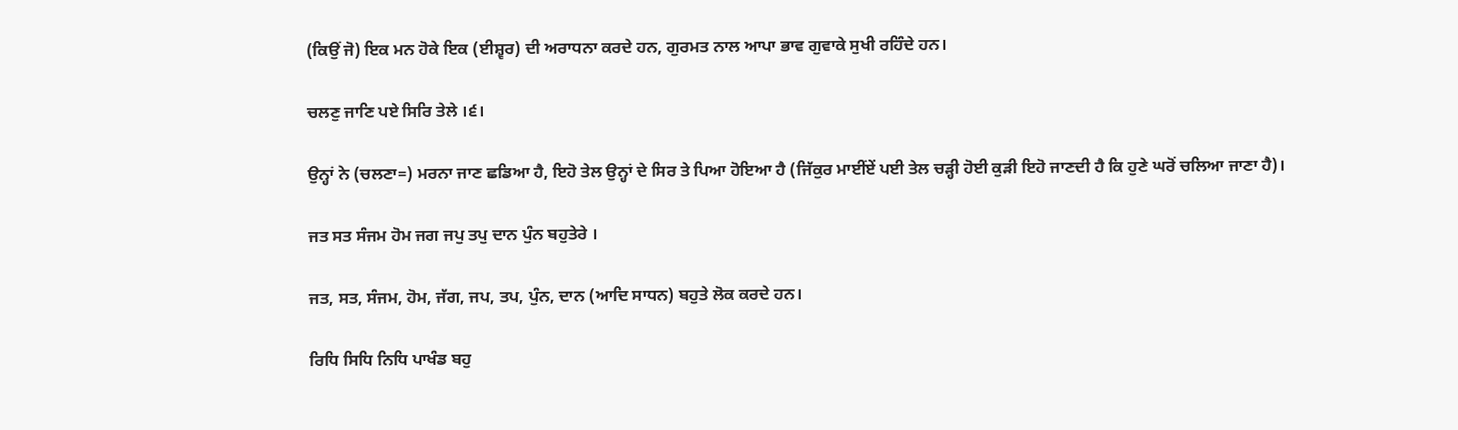(ਕਿਉਂ ਜੋ) ਇਕ ਮਨ ਹੋਕੇ ਇਕ (ਈਸ਼੍ਵਰ) ਦੀ ਅਰਾਧਨਾ ਕਰਦੇ ਹਨ, ਗੁਰਮਤ ਨਾਲ ਆਪਾ ਭਾਵ ਗੁਵਾਕੇ ਸੁਖੀ ਰਹਿੰਦੇ ਹਨ।

ਚਲਣੁ ਜਾਣਿ ਪਏ ਸਿਰਿ ਤੇਲੇ ।੬।

ਉਨ੍ਹਾਂ ਨੇ (ਚਲਣਾ=) ਮਰਨਾ ਜਾਣ ਛਡਿਆ ਹੈ, ਇਹੋ ਤੇਲ ਉਨ੍ਹਾਂ ਦੇ ਸਿਰ ਤੇ ਪਿਆ ਹੋਇਆ ਹੈ (ਜਿੱਕੁਰ ਮਾਈਂਏਂ ਪਈ ਤੇਲ ਚੜ੍ਹੀ ਹੋਈ ਕੁੜੀ ਇਹੋ ਜਾਣਦੀ ਹੈ ਕਿ ਹੁਣੇ ਘਰੋਂ ਚਲਿਆ ਜਾਣਾ ਹੈ)।

ਜਤ ਸਤ ਸੰਜਮ ਹੋਮ ਜਗ ਜਪੁ ਤਪੁ ਦਾਨ ਪੁੰਨ ਬਹੁਤੇਰੇ ।

ਜਤ, ਸਤ, ਸੰਜਮ, ਹੋਮ, ਜੱਗ, ਜਪ, ਤਪ, ਪੁੰਨ, ਦਾਨ (ਆਦਿ ਸਾਧਨ) ਬਹੁਤੇ ਲੋਕ ਕਰਦੇ ਹਨ।

ਰਿਧਿ ਸਿਧਿ ਨਿਧਿ ਪਾਖੰਡ ਬਹੁ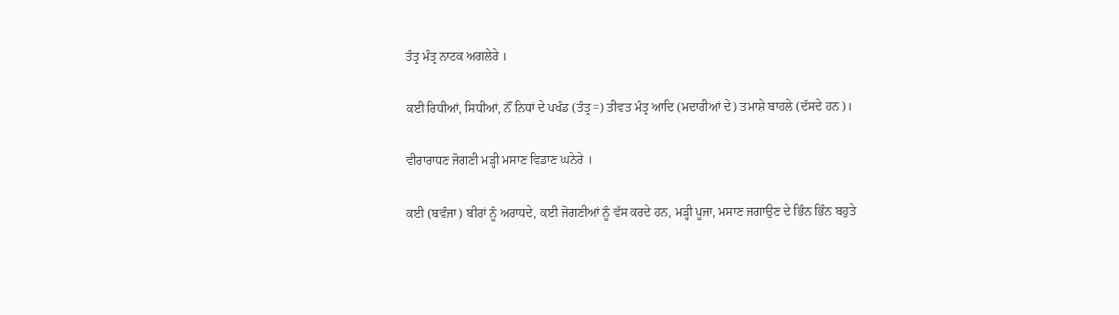ਤੰਤ੍ਰ ਮੰਤ੍ਰ ਨਾਟਕ ਅਗਲੇਰੇ ।

ਕਈ ਰਿਧੀਆਂ, ਸਿਧੀਆਂ, ਨੌਂ ਨਿਧਾਂ ਦੇ ਪਖੰਡ (ਤੰਤ੍ਰ=) ਤੀਵਤ ਮੰਤ੍ਰ ਆਦਿ (ਮਦਾਰੀਆਂ ਦੇ) ਤਮਾਸ਼ੇ ਬਾਹਲੇ (ਦੱਸਦੇ ਹਨ)।

ਵੀਰਾਰਾਧਣ ਜੋਗਣੀ ਮੜ੍ਹੀ ਮਸਾਣ ਵਿਡਾਣ ਘਨੇਰੇ ।

ਕਈ (ਬਵੰਜਾ) ਬੀਰਾਂ ਨੂੰ ਅਰਾਧਦੇ, ਕਈ ਜੋਗਣੀਆਂ ਨੂੰ ਵੱਸ ਕਰਦੇ ਹਨ, ਮੜ੍ਹੀ ਪੂਜਾ, ਮਸਾਣ ਜਗਾਉਣ ਦੇ ਭਿੰਨ ਭਿੰਨ ਬਹੁਤੇ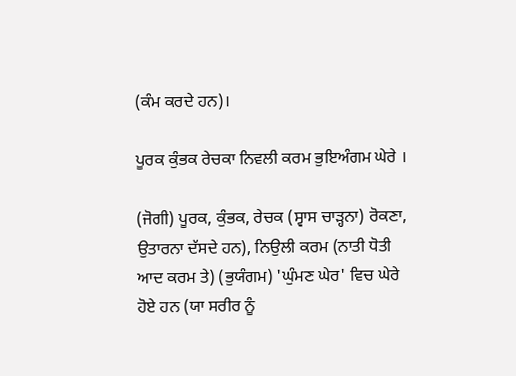(ਕੰਮ ਕਰਦੇ ਹਨ)।

ਪੂਰਕ ਕੁੰਭਕ ਰੇਚਕਾ ਨਿਵਲੀ ਕਰਮ ਭੁਇਅੰਗਮ ਘੇਰੇ ।

(ਜੋਗੀ) ਪੂਰਕ, ਕੁੰਭਕ, ਰੇਚਕ (ਸ੍ਵਾਸ ਚਾੜ੍ਹਨਾ) ਰੋਕਣਾ, ਉਤਾਰਨਾ ਦੱਸਦੇ ਹਨ), ਨਿਉਲੀ ਕਰਮ (ਨਾਤੀ ਧੋਤੀ ਆਦ ਕਰਮ ਤੇ) (ਭੁਯੰਗਮ) 'ਘੁੰਮਣ ਘੇਰ' ਵਿਚ ਘੇਰੇ ਹੋਏ ਹਨ (ਯਾ ਸਰੀਰ ਨੂੰ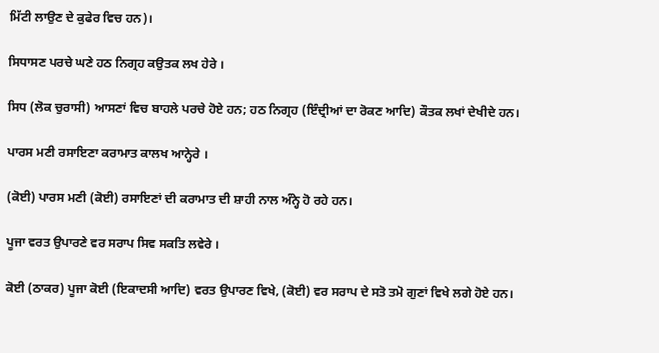ਮਿੱਟੀ ਲਾਉਣ ਦੇ ਕੁਫੇਰ ਵਿਚ ਹਨ)।

ਸਿਧਾਸਣ ਪਰਚੇ ਘਣੇ ਹਠ ਨਿਗ੍ਰਹ ਕਉਤਕ ਲਖ ਹੇਰੇ ।

ਸਿਧ (ਲੋਕ ਚੁਰਾਸੀ) ਆਸਣਾਂ ਵਿਚ ਬਾਹਲੇ ਪਰਚੇ ਹੋਏ ਹਨ; ਹਠ ਨਿਗ੍ਰਹ (ਇੰਦ੍ਰੀਆਂ ਦਾ ਰੋਕਣ ਆਦਿ) ਕੌਤਕ ਲਖਾਂ ਦੇਖੀਦੇ ਹਨ।

ਪਾਰਸ ਮਣੀ ਰਸਾਇਣਾ ਕਰਾਮਾਤ ਕਾਲਖ ਆਨ੍ਹੇਰੇ ।

(ਕੋਈ) ਪਾਰਸ ਮਣੀ (ਕੋਈ) ਰਸਾਇਣਾਂ ਦੀ ਕਰਾਮਾਤ ਦੀ ਸ਼ਾਹੀ ਨਾਲ ਅੰਨ੍ਹੇ ਹੋ ਰਹੇ ਹਨ।

ਪੂਜਾ ਵਰਤ ਉਪਾਰਣੇ ਵਰ ਸਰਾਪ ਸਿਵ ਸਕਤਿ ਲਵੇਰੇ ।

ਕੋਈ (ਠਾਕਰ) ਪੂਜਾ ਕੋਈ (ਇਕਾਦਸੀ ਆਦਿ) ਵਰਤ ਉਪਾਰਣ ਵਿਖੇ, (ਕੋਈ) ਵਰ ਸਰਾਪ ਦੇ ਸਤੋ ਤਮੋ ਗੁਣਾਂ ਵਿਖੇ ਲਗੇ ਹੋਏ ਹਨ।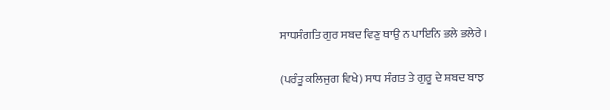ਸਾਧਸੰਗਤਿ ਗੁਰ ਸਬਦ ਵਿਣੁ ਥਾਉ ਨ ਪਾਇਨਿ ਭਲੇ ਭਲੇਰੇ ।

(ਪਰੰਤੂ ਕਲਿਜੁਗ ਵਿਖੇ) ਸਾਧ ਸੰਗਤ ਤੇ ਗੁਰੂ ਦੇ ਸ਼ਬਦ ਬਾਝ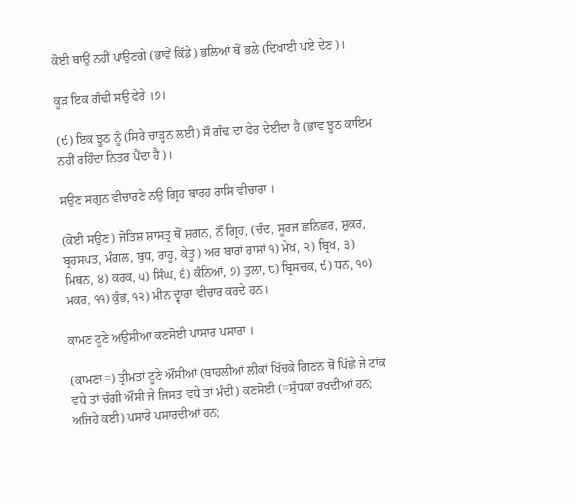ਕੋਈ ਥਾਉਂ ਨਹੀਂ ਪਾਉਣਗੇ (ਭਾਵੇਂ ਕਿੱਡੇ) ਭਲਿਆਂ ਥੋਂ ਭਲੇ (ਦਿਖਾਈ ਪਏ ਦੇਣ)।

ਕੂੜ ਇਕ ਗੰਢੀ ਸਉ ਫੇਰੇ ।੭।

(੯) ਇਕ ਝੂਠ ਨੂੰ (ਸਿਰੇ ਚਾੜ੍ਹਨ ਲਈ) ਸੌ ਗੰਢ ਦਾ ਫੇਰ ਦੇਈਦਾ ਹੈ (ਭਾਵ ਝੂਠ ਕਾਇਮ ਨਹੀਂ ਰਹਿੰਦਾ ਨਿਤਰ ਪੈਂਦਾ ਹੈ)।

ਸਉਣ ਸਗੁਨ ਵੀਚਾਰਣੇ ਨਉ ਗ੍ਰਿਹ ਬਾਰਹ ਰਾਸਿ ਵੀਚਾਰਾ ।

(ਕੋਈ ਸਉਣ) ਜੋਤਿਸ਼ ਸ਼ਾਸਤ੍ਰ ਥੋਂ ਸ਼ਗਨ, ਨੌਂ ਗ੍ਰਿਹ, (ਚੰਦ, ਸੂਰਜ ਛਨਿਛਰ, ਸ਼ੁਕਰ, ਬ੍ਰਹਸਪਤ, ਮੰਗਲ, ਬੁਧ, ਰਾਹੂ, ਕੇਤੂ) ਅਰ ਬਾਰਾਂ ਰਾਸਾਂ ੧) ਮੇਖ, ੨) ਬ੍ਰਿਖ, ੩) ਮਿਥਨ, ੪) ਕਰਕ, ੫) ਸਿੰਘ, ੬) ਕੰਨਿਆਂ, ੭) ਤੁਲਾ, ੮) ਬ੍ਰਿਸਚਕ, ੯) ਧਨ, ੧੦) ਮਕਰ, ੧੧) ਕੁੰਭ, ੧੨) ਮੀਨ ਦ੍ਵਾਰਾ ਵੀਚਾਰ ਕਰਦੇ ਹਨ।

ਕਾਮਣ ਟੂਣੇ ਅਉਸੀਆ ਕਣਸੋਈ ਪਾਸਾਰ ਪਸਾਰਾ ।

(ਕਾਮਣਾ=) ਤ੍ਰੀਮਤਾਂ ਟੂਣੇ ਔਂਸੀਆਂ (ਬਾਹਲੀਆਂ ਲੀਕਾਂ ਖਿੱਚਕੇ ਗਿਣਨ ਥੋਂ ਪਿੱਛੇ ਜੇ ਟਾਂਕ ਵਧੇ ਤਾਂ ਚੰਗੀ ਔਂਸੀ ਜੇ ਜਿਸਤ ਵਧੇ ਤਾਂ ਮੰਦੀ) ਕਣਸੋਈ (=ਸੁੰਧਕਾਂ ਰਖਦੀਆਂ ਹਨ; ਅਜਿਹੇ ਕਈ) ਪਸਾਰੇ ਪਸਾਰਦੀਆਂ ਹਨ;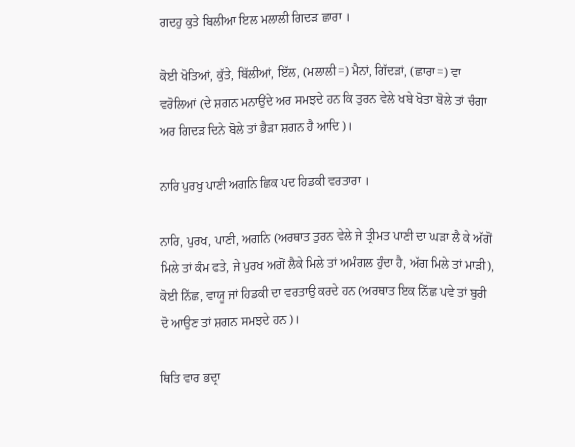ਗਦਹੁ ਕੁਤੇ ਬਿਲੀਆ ਇਲ ਮਲਾਲੀ ਗਿਦੜ ਛਾਰਾ ।

ਕੋਈ ਖੋਤਿਆਂ, ਕੁੱਤੇ, ਬਿੱਲੀਆਂ, ਇੱਲ, (ਮਲਾਲੀ=) ਮੈਨਾਂ, ਗਿੱਦੜਾਂ, (ਛਾਰਾ=) ਵਾ ਵਰੋਲਿਆਂ (ਦੇ ਸ਼ਗਨ ਮਨਾਉਂਦੇ ਅਰ ਸਮਝਦੇ ਹਨ ਕਿ ਤੁਰਨ ਵੇਲੇ ਖਬੇ ਖੋਤਾ ਬੋਲੇ ਤਾਂ ਚੰਗਾ ਅਰ ਗਿਦੜ ਦਿਨੇ ਬੋਲੇ ਤਾਂ ਭੈੜਾ ਸ਼ਗਨ ਹੈ ਆਦਿ)।

ਨਾਰਿ ਪੁਰਖੁ ਪਾਣੀ ਅਗਨਿ ਛਿਕ ਪਦ ਹਿਡਕੀ ਵਰਤਾਰਾ ।

ਨਾਰਿ, ਪੁਰਖ, ਪਾਣੀ, ਅਗਨਿ (ਅਰਥਾਤ ਤੁਰਨ ਵੇਲੇ ਜੇ ਤ੍ਰੀਮਤ ਪਾਣੀ ਦਾ ਘੜਾ ਲੈ ਕੇ ਅੱਗੋਂ ਮਿਲੇ ਤਾਂ ਕੰਮ ਫਤੇ, ਜੇ ਪੁਰਖ ਅਗੋਂ ਲੈਕੇ ਮਿਲੇ ਤਾਂ ਅਮੰਗਲ ਹੁੰਦਾ ਹੈ, ਅੱਗ ਮਿਲੇ ਤਾਂ ਮਾੜੀ), ਕੋਈ ਨਿੱਛ, ਵਾਯੂ ਜਾਂ ਹਿਡਕੀ ਦਾ ਵਰਤਾਉ ਕਰਦੇ ਹਨ (ਅਰਥਾਤ ਇਕ ਨਿੱਛ ਪਵੇ ਤਾਂ ਬੁਰੀ ਦੋ ਆਉਣ ਤਾਂ ਸ਼ਗਨ ਸਮਝਦੇ ਹਨ)।

ਥਿਤਿ ਵਾਰ ਭਦ੍ਰਾ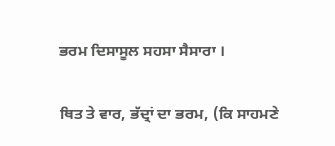ਭਰਮ ਦਿਸਾਸੂਲ ਸਹਸਾ ਸੈਸਾਰਾ ।

ਥਿਤ ਤੇ ਵਾਰ, ਭੱਦ੍ਰਾਂ ਦਾ ਭਰਮ, (ਕਿ ਸਾਹਮਣੇ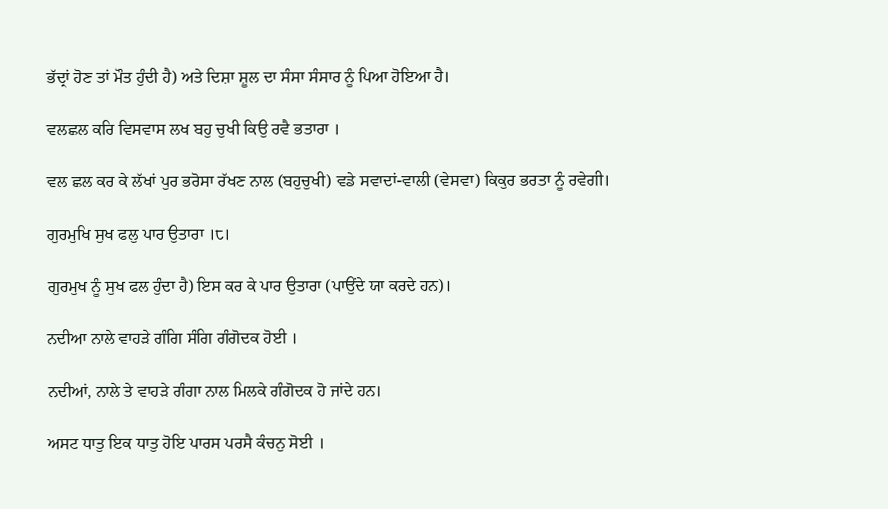ਭੱਦ੍ਰਾਂ ਹੋਣ ਤਾਂ ਮੌਤ ਹੁੰਦੀ ਹੈ) ਅਤੇ ਦਿਸ਼ਾ ਸ਼ੂਲ ਦਾ ਸੰਸਾ ਸੰਸਾਰ ਨੂੰ ਪਿਆ ਹੋਇਆ ਹੈ।

ਵਲਛਲ ਕਰਿ ਵਿਸਵਾਸ ਲਖ ਬਹੁ ਚੁਖੀ ਕਿਉ ਰਵੈ ਭਤਾਰਾ ।

ਵਲ ਛਲ ਕਰ ਕੇ ਲੱਖਾਂ ਪੁਰ ਭਰੋਸਾ ਰੱਖਣ ਨਾਲ (ਬਹੁਚੁਖੀ) ਵਡੇ ਸਵਾਦਾਂ-ਵਾਲੀ (ਵੇਸਵਾ) ਕਿਕੁਰ ਭਰਤਾ ਨੂੰ ਰਵੇਗੀ।

ਗੁਰਮੁਖਿ ਸੁਖ ਫਲੁ ਪਾਰ ਉਤਾਰਾ ।੮।

ਗੁਰਮੁਖ ਨੂੰ ਸੁਖ ਫਲ ਹੁੰਦਾ ਹੈ) ਇਸ ਕਰ ਕੇ ਪਾਰ ਉਤਾਰਾ (ਪਾਉਂਦੇ ਯਾ ਕਰਦੇ ਹਨ)।

ਨਦੀਆ ਨਾਲੇ ਵਾਹੜੇ ਗੰਗਿ ਸੰਗਿ ਗੰਗੋਦਕ ਹੋਈ ।

ਨਦੀਆਂ, ਨਾਲੇ ਤੇ ਵਾਹੜੇ ਗੰਗਾ ਨਾਲ ਮਿਲਕੇ ਗੰਗੋਦਕ ਹੋ ਜਾਂਦੇ ਹਨ।

ਅਸਟ ਧਾਤੁ ਇਕ ਧਾਤੁ ਹੋਇ ਪਾਰਸ ਪਰਸੈ ਕੰਚਨੁ ਸੋਈ ।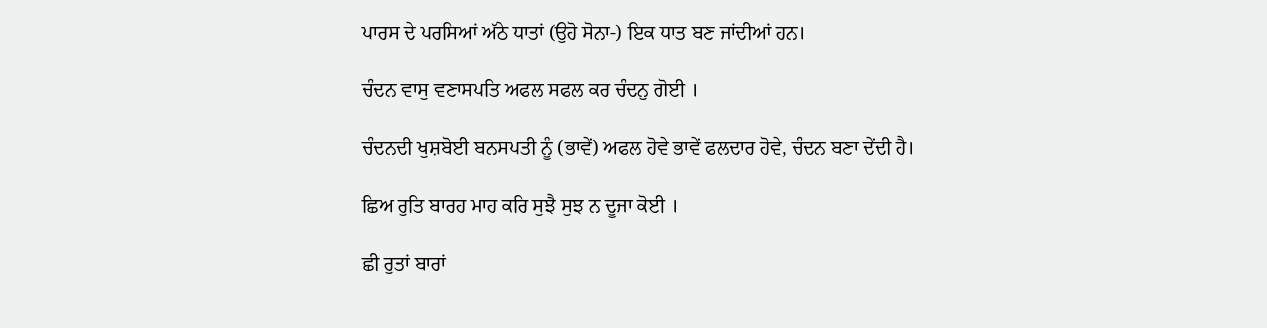ਪਾਰਸ ਦੇ ਪਰਸਿਆਂ ਅੱਠੇ ਧਾਤਾਂ (ਉਹੋ ਸੋਨਾ-) ਇਕ ਧਾਤ ਬਣ ਜਾਂਦੀਆਂ ਹਨ।

ਚੰਦਨ ਵਾਸੁ ਵਣਾਸਪਤਿ ਅਫਲ ਸਫਲ ਕਰ ਚੰਦਨੁ ਗੋਈ ।

ਚੰਦਨਦੀ ਖੁਸ਼ਬੋਈ ਬਨਸਪਤੀ ਨੂੰ (ਭਾਵੇਂ) ਅਫਲ ਹੋਵੇ ਭਾਵੇਂ ਫਲਦਾਰ ਹੋਵੇ, ਚੰਦਨ ਬਣਾ ਦੇਂਦੀ ਹੈ।

ਛਿਅ ਰੁਤਿ ਬਾਰਹ ਮਾਹ ਕਰਿ ਸੁਝੈ ਸੁਝ ਨ ਦੂਜਾ ਕੋਈ ।

ਛੀ ਰੁਤਾਂ ਬਾਰਾਂ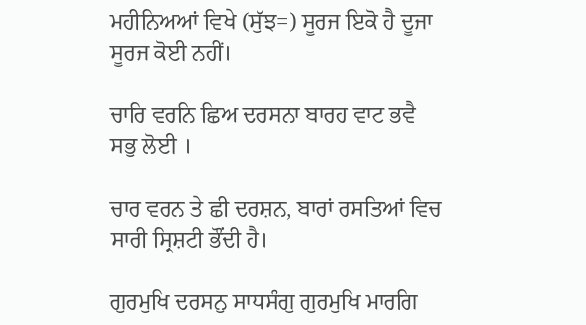ਮਹੀਨਿਅਆਂ ਵਿਖੇ (ਸੁੱਝ=) ਸੂਰਜ ਇਕੋ ਹੈ ਦੂਜਾ ਸੂਰਜ ਕੋਈ ਨਹੀਂ।

ਚਾਰਿ ਵਰਨਿ ਛਿਅ ਦਰਸਨਾ ਬਾਰਹ ਵਾਟ ਭਵੈ ਸਭੁ ਲੋਈ ।

ਚਾਰ ਵਰਨ ਤੇ ਛੀ ਦਰਸ਼ਨ, ਬਾਰਾਂ ਰਸਤਿਆਂ ਵਿਚ ਸਾਰੀ ਸ੍ਰਿਸ਼ਟੀ ਭੌਂਦੀ ਹੈ।

ਗੁਰਮੁਖਿ ਦਰਸਨੁ ਸਾਧਸੰਗੁ ਗੁਰਮੁਖਿ ਮਾਰਗਿ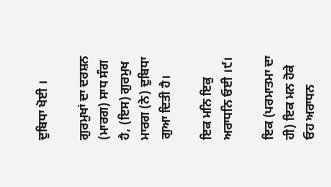ਦੁਬਿਧਾ ਖੋਈ ।

ਗੁਰਮੁਖਾਂ ਦਾ ਦਰਸ਼ਨ (ਮਾਰਗ) ਸਾਧ ਸੰਗ ਹੈ, (ਇਸ) ਗੁਰਮੁਖ ਮਾਰਗ (ਨੇ) ਦੁਬਿਧਾ ਗੁਆ ਦਿਤੀ ਹੈ।

ਇਕ ਮਨਿ ਇਕੁ ਅਰਾਧਨਿ ਓਈ ।੯।

ਇਕ (ਪਰਮਾਤਮਾ ਦਾ ਹੀ) ਇਕ ਮਨ ਹੋਕੇ ਓਹ ਅਰਾਧਨ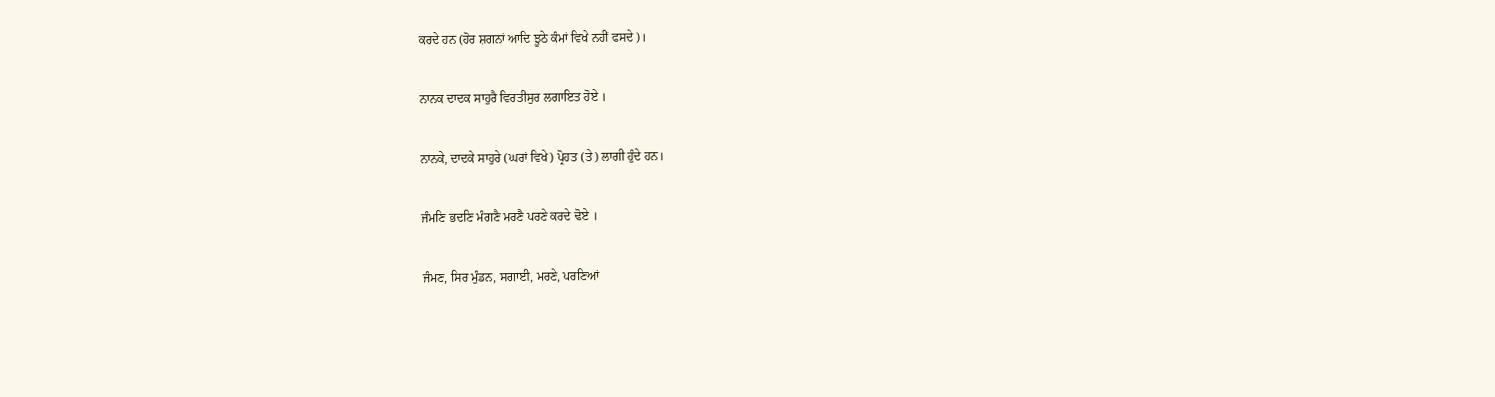ਕਰਦੇ ਹਨ (ਹੋਰ ਸ਼ਗਨਾਂ ਆਦਿ ਝੂਠੇ ਕੰਮਾਂ ਵਿਖੇ ਨਹੀਂ ਫਸਦੇ)।

ਨਾਨਕ ਦਾਦਕ ਸਾਹੁਰੈ ਵਿਰਤੀਸੁਰ ਲਗਾਇਤ ਹੋਏ ।

ਨਾਨਕੇ, ਦਾਦਕੇ ਸਾਹੁਰੇ (ਘਰਾਂ ਵਿਖੇ) ਪ੍ਰੋਹਤ (ਤੇ) ਲਾਗੀ ਹੁੰਦੇ ਹਨ।

ਜੰਮਣਿ ਭਦਣਿ ਮੰਗਣੈ ਮਰਣੈ ਪਰਣੇ ਕਰਦੇ ਢੋਏ ।

ਜੰਮਣ, ਸਿਰ ਮੁੰਡਨ, ਸਗਾਈ, ਮਰਣੇ, ਪਰਣਿਆਂ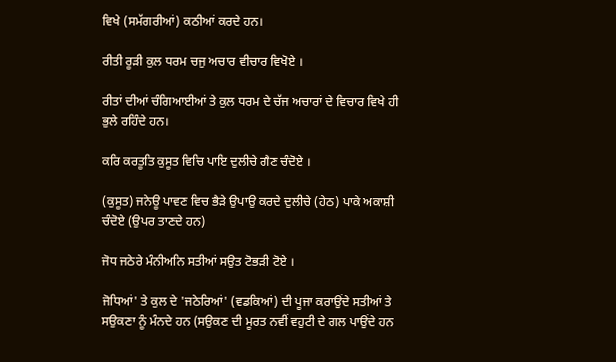ਵਿਖੇ (ਸਮੱਗਰੀਆਂ) ਕਠੀਆਂ ਕਰਦੇ ਹਨ।

ਰੀਤੀ ਰੂੜੀ ਕੁਲ ਧਰਮ ਚਜੁ ਅਚਾਰ ਵੀਚਾਰ ਵਿਖੋਏ ।

ਰੀਤਾਂ ਦੀਆਂ ਚੰਗਿਆਈਆਂ ਤੇ ਕੁਲ ਧਰਮ ਦੇ ਚੱਜ ਅਚਾਰਾਂ ਦੇ ਵਿਚਾਰ ਵਿਖੇ ਹੀ ਭੁਲੇ ਰਹਿੰਦੇ ਹਨ।

ਕਰਿ ਕਰਤੂਤਿ ਕੁਸੂਤ ਵਿਚਿ ਪਾਇ ਦੁਲੀਚੇ ਗੈਣ ਚੰਦੋਏ ।

(ਕੁਸੂਤ) ਜਨੇਊ ਪਾਵਣ ਵਿਚ ਭੈੜੇ ਉਪਾਉ ਕਰਦੇ ਦੁਲੀਚੇ (ਹੇਠ) ਪਾਕੇ ਅਕਾਸ਼ੀ ਚੰਦੋਏ (ਉਪਰ ਤਾਣਦੇ ਹਨ)

ਜੋਧ ਜਠੇਰੇ ਮੰਨੀਅਨਿ ਸਤੀਆਂ ਸਉਤ ਟੋਭੜੀ ਟੋਏ ।

ਜੋਧਿਆਂ' ਤੇ ਕੁਲ ਦੇ 'ਜਠੇਰਿਆਂ' (ਵਡਕਿਆਂ) ਦੀ ਪੂਜਾ ਕਰਾਉਂਦੇ ਸਤੀਆਂ ਤੇ ਸਉਕਣਾ ਨੂੰ ਮੰਨਦੇ ਹਨ (ਸਉਕਣ ਦੀ ਮੂਰਤ ਨਵੀਂ ਵਹੁਟੀ ਦੇ ਗਲ ਪਾਉਂਦੇ ਹਨ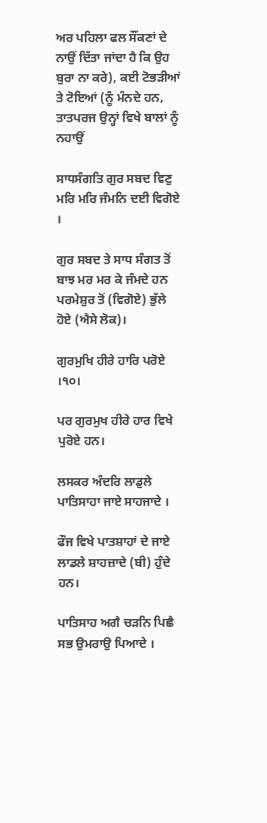ਅਰ ਪਹਿਲਾ ਫਲ ਸੌਂਕਣਾਂ ਦੇ ਨਾਉਂ ਦਿੱਤਾ ਜਾਂਦਾ ਹੈ ਕਿ ਉਹ ਬੁਰਾ ਨਾ ਕਰੇ), ਕਈ ਟੋਭੜੀਆਂ ਤੇ ਟੋਇਆਂ (ਨੂੰ ਮੰਨਦੇ ਹਨ, ਤਾਤਪਰਜ ਉਨ੍ਹਾਂ ਵਿਖੇ ਬਾਲਾਂ ਨੂੰ ਨਹਾਉਂ

ਸਾਧਸੰਗਤਿ ਗੁਰ ਸਬਦ ਵਿਣੁ ਮਰਿ ਮਰਿ ਜੰਮਨਿ ਦਈ ਵਿਗੋਏ ।

ਗੁਰ ਸਬਦ ਤੇ ਸਾਧ ਸੰਗਤ ਤੋਂ ਬਾਝ ਮਰ ਮਰ ਕੇ ਜੰਮਦੇ ਹਨ ਪਰਮੇਸ਼ੁਰ ਤੋਂ (ਵਿਗੋਏ) ਭੁੱਲੇ ਹੋਏ (ਐਸੇ ਲੋਕ)।

ਗੁਰਮੁਖਿ ਹੀਰੇ ਹਾਰਿ ਪਰੋਏ ।੧੦।

ਪਰ ਗੁਰਮੁਖ ਹੀਰੇ ਹਾਰ ਵਿਖੇ ਪੁਰੋਏ ਹਨ।

ਲਸਕਰ ਅੰਦਰਿ ਲਾਡੁਲੇ ਪਾਤਿਸਾਹਾ ਜਾਏ ਸਾਹਜਾਦੇ ।

ਫੌਜ ਵਿਖੇ ਪਾਤਸ਼ਾਹਾਂ ਦੇ ਜਾਏ ਲਾਡਲੇ ਸ਼ਾਹਜ਼ਾਦੇ (ਬੀ) ਹੁੰਦੇ ਹਨ।

ਪਾਤਿਸਾਹ ਅਗੈ ਚੜਨਿ ਪਿਛੈ ਸਭ ਉਮਰਾਉ ਪਿਆਦੇ ।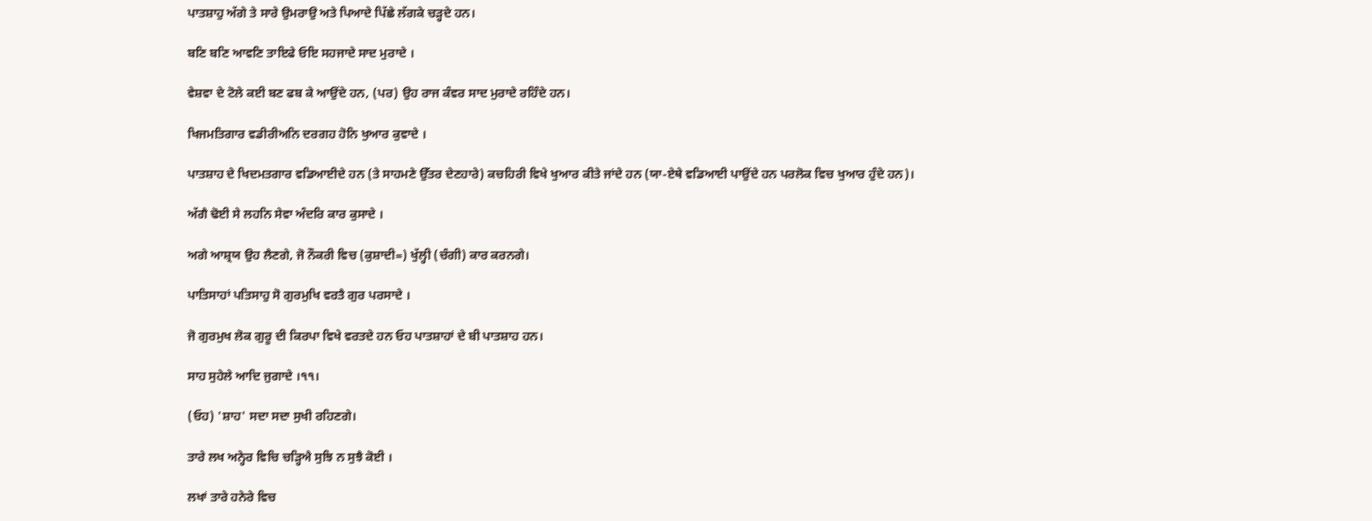ਪਾਤਸ਼ਾਹੁ ਅੱਗੇ ਤੇ ਸਾਰੇ ਉਮਰਾਉ ਅਤੇ ਪਿਆਦੇ ਪਿੱਛੇ ਲੱਗਕੇ ਚੜ੍ਹਦੇ ਹਨ।

ਬਣਿ ਬਣਿ ਆਵਣਿ ਤਾਇਫੇ ਓਇ ਸਹਜਾਦੇ ਸਾਦ ਮੁਰਾਦੇ ।

ਵੇਸ਼ਵਾ ਦੇ ਟੋਲੇ ਕਈ ਬਣ ਫਬ ਕੇ ਆਉਂਦੇ ਹਨ, (ਪਰ) ਉਹ ਰਾਜ ਕੰਵਰ ਸਾਦ ਮੁਰਾਦੇ ਰਹਿੰਦੇ ਹਨ।

ਖਿਜਮਤਿਗਾਰ ਵਡੀਰੀਅਨਿ ਦਰਗਹ ਹੋਨਿ ਖੁਆਰ ਕੁਵਾਦੇ ।

ਪਾਤਸ਼ਾਹ ਦੇ ਖਿਦਮਤਗਾਰ ਵਡਿਆਈਦੇ ਹਨ (ਤੇ ਸਾਹਮਣੇ ਉੱਤਰ ਦੇਣਹਾਰੇ) ਕਚਹਿਰੀ ਵਿਖੇ ਖੁਆਰ ਕੀਤੇ ਜਾਂਦੇ ਹਨ (ਯਾ-ਏਥੇ ਵਡਿਆਈ ਪਾਉਂਦੇ ਹਨ ਪਰਲੋਕ ਵਿਚ ਖੁਆਰ ਹੁੰਦੇ ਹਨ)।

ਅੱਗੈ ਢੋਈ ਸੇ ਲਹਨਿ ਸੇਵਾ ਅੰਦਰਿ ਕਾਰ ਕੁਸਾਦੇ ।

ਅਗੇ ਆਸ਼੍ਰਯ ਉਹ ਲੈਣਗੇ, ਜੋ ਨੌਕਰੀ ਵਿਚ (ਕੁਸ਼ਾਦੀ=) ਖੁੱਲ੍ਹੀ (ਚੰਗੀ) ਕਾਰ ਕਰਨਗੇ।

ਪਾਤਿਸਾਹਾਂ ਪਤਿਸਾਹੁ ਸੋ ਗੁਰਮੁਖਿ ਵਰਤੈ ਗੁਰ ਪਰਸਾਦੇ ।

ਜੋ ਗੁਰਮੁਖ ਲੋਕ ਗੁਰੂ ਦੀ ਕਿਰਪਾ ਵਿਖੇ ਵਰਤਦੇ ਹਨ ਓਹ ਪਾਤਸ਼ਾਹਾਂ ਦੇ ਬੀ ਪਾਤਸ਼ਾਹ ਹਨ।

ਸਾਹ ਸੁਹੇਲੇ ਆਦਿ ਜੁਗਾਦੇ ।੧੧।

(ਓਹ) 'ਸ਼ਾਹ' ਸਦਾ ਸਦਾ ਸੁਖੀ ਰਹਿਣਗੇ।

ਤਾਰੇ ਲਖ ਅਨ੍ਹੇਰ ਵਿਚਿ ਚੜ੍ਹਿਐ ਸੁਝਿ ਨ ਸੁਝੈ ਕੋਈ ।

ਲਖਾਂ ਤਾਰੇ ਹਨੇਰੇ ਵਿਚ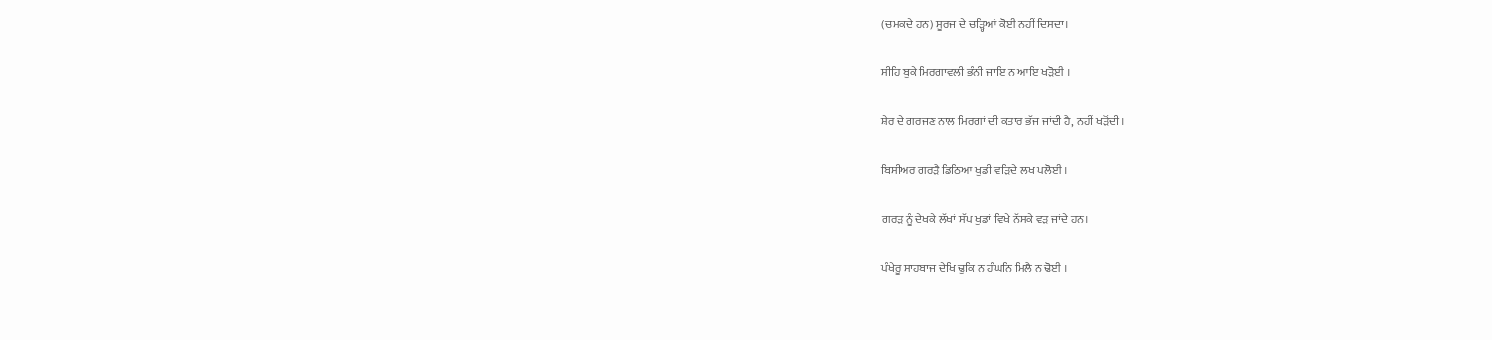(ਚਮਕਦੇ ਹਨ) ਸੂਰਜ ਦੇ ਚੜ੍ਹਿਆਂ ਕੋਈ ਨਹੀਂ ਦਿਸਦਾ।

ਸੀਹਿ ਬੁਕੇ ਮਿਰਗਾਵਲੀ ਭੰਨੀ ਜਾਇ ਨ ਆਇ ਖੜੋਈ ।

ਸ਼ੇਰ ਦੇ ਗਰਜਣ ਨਾਲ ਮਿਰਗਾਂ ਦੀ ਕਤਾਰ ਭੱਜ ਜਾਂਦੀ ਹੈ, ਨਹੀਂ ਖੜੋਂਦੀ।

ਬਿਸੀਅਰ ਗਰੜੈ ਡਿਠਿਆ ਖੁਡੀ ਵੜਿਦੇ ਲਖ ਪਲੋਈ ।

ਗਰੜ ਨੂੰ ਦੇਖਕੇ ਲੱਖਾਂ ਸੱਪ ਖੁਡਾਂ ਵਿਖੇ ਨੱਸਕੇ ਵੜ ਜਾਂਦੇ ਹਨ।

ਪੰਖੇਰੂ ਸਾਹਬਾਜ ਦੇਖਿ ਢੁਕਿ ਨ ਹੰਘਨਿ ਮਿਲੈ ਨ ਢੋਈ ।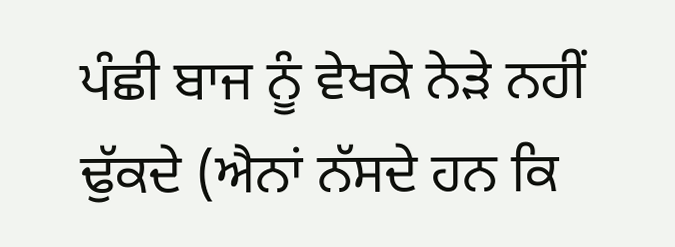ਪੰਛੀ ਬਾਜ ਨੂੰ ਵੇਖਕੇ ਨੇੜੇ ਨਹੀਂ ਢੁੱਕਦੇ (ਐਨਾਂ ਨੱਸਦੇ ਹਨ ਕਿ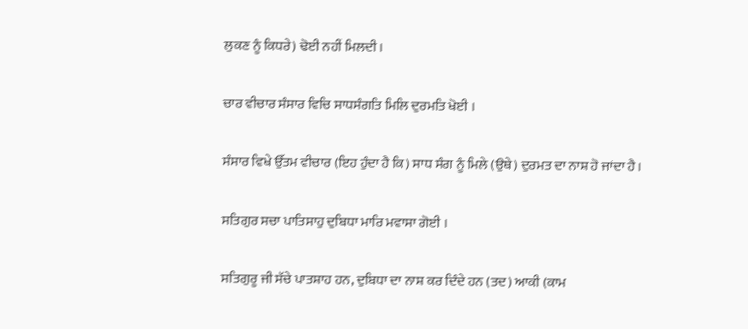ਲੁਕਣ ਨੂੰ ਕਿਧਰੇ) ਢੋਈ ਨਹੀਂ ਮਿਲਦੀ।

ਚਾਰ ਵੀਚਾਰ ਸੰਸਾਰ ਵਿਚਿ ਸਾਧਸੰਗਤਿ ਮਿਲਿ ਦੁਰਮਤਿ ਖੋਈ ।

ਸੰਸਾਰ ਵਿਖੇ ਉੱਤਮ ਵੀਚਾਰ (ਇਹ ਹੁੰਦਾ ਹੈ ਕਿ) ਸਾਧ ਸੰਗ ਨੂੰ ਮਿਲੇ (ਉਥੇ) ਦੁਰਮਤ ਦਾ ਨਾਸ਼ ਹੋ ਜਾਂਦਾ ਹੈ।

ਸਤਿਗੁਰ ਸਚਾ ਪਾਤਿਸਾਹੁ ਦੁਬਿਧਾ ਮਾਰਿ ਮਵਾਸਾ ਗੋਈ ।

ਸਤਿਗੁਰੂ ਜੀ ਸੱਚੇ ਪਾਤਸ਼ਾਹ ਹਨ, ਦੁਬਿਧਾ ਦਾ ਨਾਸ਼ ਕਰ ਦਿੰਦੇ ਹਨ (ਤਦ) ਆਕੀ (ਕਾਮ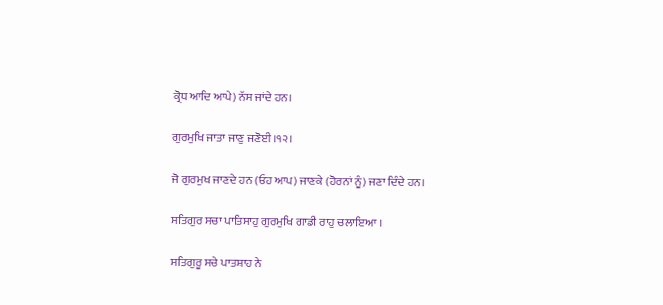ਕ੍ਰੋਧ ਆਦਿ ਆਪੇ) ਨੱਸ ਜਾਂਦੇ ਹਨ।

ਗੁਰਮੁਖਿ ਜਾਤਾ ਜਾਣੁ ਜਣੋਈ ।੧੨।

ਜੋ ਗੁਰਮੁਖ ਜਾਣਦੇ ਹਨ (ਓਹ ਆਪ) ਜਾਣਕੇ (ਹੋਰਨਾਂ ਨੂੰ) ਜਣਾ ਦਿੰਦੇ ਹਨ।

ਸਤਿਗੁਰ ਸਚਾ ਪਾਤਿਸਾਹੁ ਗੁਰਮੁਖਿ ਗਾਡੀ ਰਾਹੁ ਚਲਾਇਆ ।

ਸਤਿਗੁਰੂ ਸਚੇ ਪਾਤਸ਼ਾਹ ਨੇ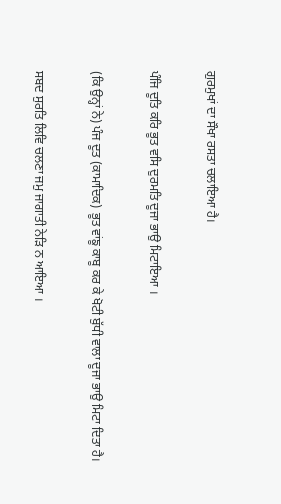ਗੁਰਮੁਖਾਂ ਦਾ ਸੌਖਾ ਰਸਤਾ ਚਲਾਇਆ ਹੈ।

ਪੰਜਿ ਦੂਤਿ ਕਰਿ ਭੂਤ ਵਸਿ ਦੁਰਮਤਿ ਦੂਜਾ ਭਾਉ ਮਿਟਾਇਆ ।

(ਕਿ ਉਨ੍ਹਾਂ ਨੇ) ਪੰਜ ਦੂਤ (ਕਾਮਾਦਿਕ) ਭੂਤ ਵਾਂਙੂ ਕਾਬੂ ਕਰ ਕੇ ਖੋਟੀ ਬੁੱਧੀ ਵਾਲਾ ਦੂਜਾ ਭਾਉ ਮਿਟਾ ਦਿਤਾ ਹੈ।

ਸਬਦ ਸੁਰਤਿ ਲਿਵਿ ਚਲਣਾ ਜਮੁ ਜਾਗਾਤੀ ਨੇੜਿ ਨ ਆਇਆ ।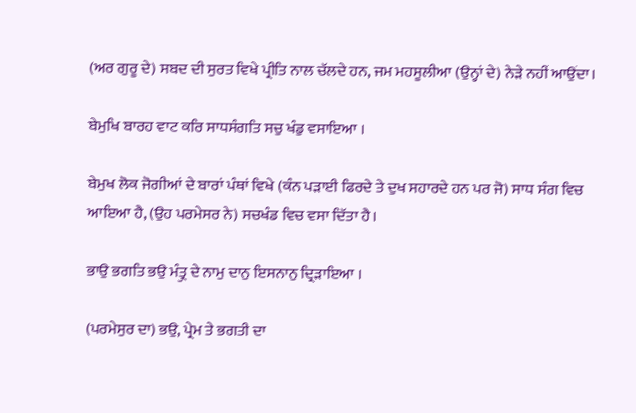(ਅਰ ਗੁਰੂ ਦੇ) ਸਬਦ ਦੀ ਸੁਰਤ ਵਿਖੇ ਪ੍ਰੀਤਿ ਨਾਲ ਚੱਲਦੇ ਹਨ, ਜਮ ਮਹਸੂਲੀਆ (ਉਨ੍ਹਾਂ ਦੇ) ਨੇੜੇ ਨਹੀਂ ਆਉਂਦਾ।

ਬੇਮੁਖਿ ਬਾਰਹ ਵਾਟ ਕਰਿ ਸਾਧਸੰਗਤਿ ਸਚੁ ਖੰਡੁ ਵਸਾਇਆ ।

ਬੇਮੁਖ ਲੋਕ ਜੋਗੀਆਂ ਦੇ ਬਾਰਾਂ ਪੰਥਾਂ ਵਿਖੇ (ਕੰਨ ਪੜਾਈ ਫਿਰਦੇ ਤੇ ਦੁਖ ਸਹਾਰਦੇ ਹਨ ਪਰ ਜੋ) ਸਾਧ ਸੰਗ ਵਿਚ ਆਇਆ ਹੈ, (ਉਹ ਪਰਮੇਸਰ ਨੇ) ਸਚਖੰਡ ਵਿਚ ਵਸਾ ਦਿੱਤਾ ਹੈ।

ਭਾਉ ਭਗਤਿ ਭਉ ਮੰਤ੍ਰੁ ਦੇ ਨਾਮੁ ਦਾਨੁ ਇਸਨਾਨੁ ਦ੍ਰਿੜਾਇਆ ।

(ਪਰਮੇਸੁਰ ਦਾ) ਭਉ, ਪ੍ਰੇਮ ਤੇ ਭਗਤੀ ਦਾ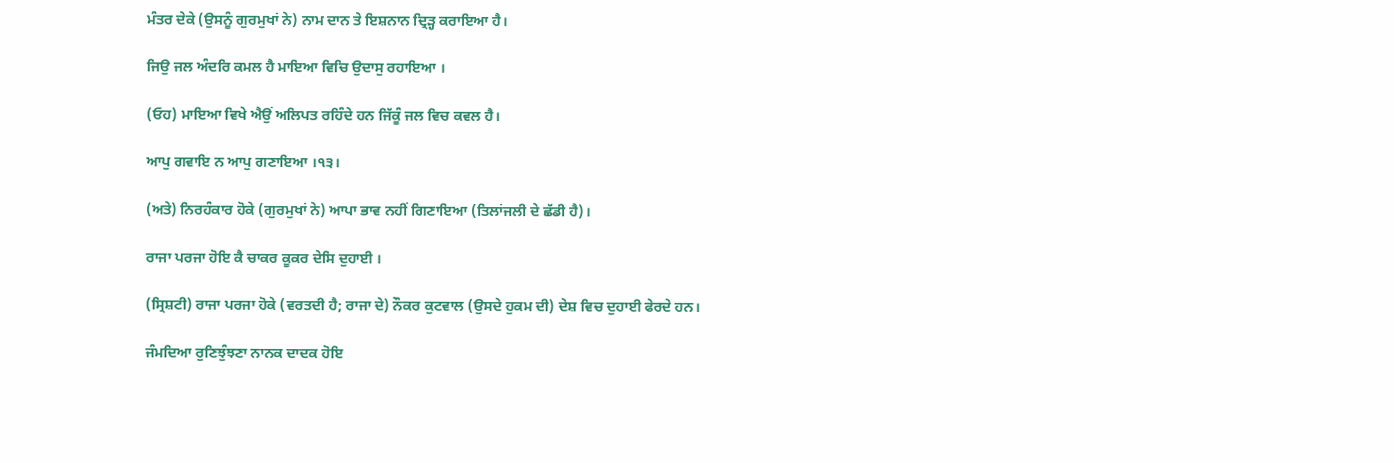ਮੰਤਰ ਦੇਕੇ (ਉਸਨੂੰ ਗੁਰਮੁਖਾਂ ਨੇ) ਨਾਮ ਦਾਨ ਤੇ ਇਸ਼ਨਾਨ ਦ੍ਰਿੜ੍ਹ ਕਰਾਇਆ ਹੈ।

ਜਿਉ ਜਲ ਅੰਦਰਿ ਕਮਲ ਹੈ ਮਾਇਆ ਵਿਚਿ ਉਦਾਸੁ ਰਹਾਇਆ ।

(ਓਹ) ਮਾਇਆ ਵਿਖੇ ਐਉਂ ਅਲਿਪਤ ਰਹਿੰਦੇ ਹਨ ਜਿੱਕੂੰ ਜਲ ਵਿਚ ਕਵਲ ਹੈ।

ਆਪੁ ਗਵਾਇ ਨ ਆਪੁ ਗਣਾਇਆ ।੧੩।

(ਅਤੇ) ਨਿਰਹੰਕਾਰ ਹੋਕੇ (ਗੁਰਮੁਖਾਂ ਨੇ) ਆਪਾ ਭਾਵ ਨਹੀਂ ਗਿਣਾਇਆ (ਤਿਲਾਂਜਲੀ ਦੇ ਛੱਡੀ ਹੈ)।

ਰਾਜਾ ਪਰਜਾ ਹੋਇ ਕੈ ਚਾਕਰ ਕੂਕਰ ਦੇਸਿ ਦੁਹਾਈ ।

(ਸ੍ਰਿਸ਼ਟੀ) ਰਾਜਾ ਪਰਜਾ ਹੋਕੇ (ਵਰਤਦੀ ਹੈ; ਰਾਜਾ ਦੇ) ਨੌਕਰ ਕੁਟਵਾਲ (ਉਸਦੇ ਹੁਕਮ ਦੀ) ਦੇਸ਼ ਵਿਚ ਦੁਹਾਈ ਫੇਰਦੇ ਹਨ।

ਜੰਮਦਿਆ ਰੁਣਿਝੁੰਝਣਾ ਨਾਨਕ ਦਾਦਕ ਹੋਇ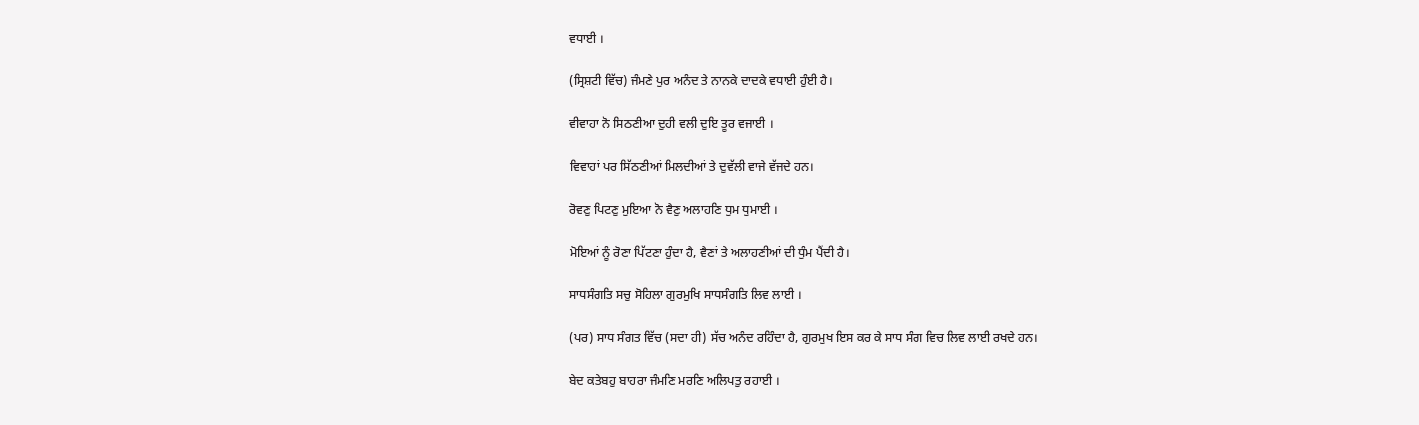ਵਧਾਈ ।

(ਸ੍ਰਿਸ਼ਟੀ ਵਿੱਚ) ਜੰਮਣੇ ਪੁਰ ਅਨੰਦ ਤੇ ਨਾਨਕੇ ਦਾਦਕੇ ਵਧਾਈ ਹੁੰਈ ਹੈ।

ਵੀਵਾਹਾ ਨੋ ਸਿਠਣੀਆ ਦੁਹੀ ਵਲੀ ਦੁਇ ਤੂਰ ਵਜਾਈ ।

ਵਿਵਾਹਾਂ ਪਰ ਸਿੱਠਣੀਆਂ ਮਿਲਦੀਆਂ ਤੇ ਦੁਵੱਲੀ ਵਾਜੇ ਵੱਜਦੇ ਹਨ।

ਰੋਵਣੁ ਪਿਟਣੁ ਮੁਇਆ ਨੋ ਵੈਣੁ ਅਲਾਹਣਿ ਧੁਮ ਧੁਮਾਈ ।

ਮੋਇਆਂ ਨੂੰ ਰੋਣਾ ਪਿੱਟਣਾ ਹੁੰਦਾ ਹੈ, ਵੈਣਾਂ ਤੇ ਅਲਾਹਣੀਆਂ ਦੀ ਧੁੰਮ ਪੈਂਦੀ ਹੈ।

ਸਾਧਸੰਗਤਿ ਸਚੁ ਸੋਹਿਲਾ ਗੁਰਮੁਖਿ ਸਾਧਸੰਗਤਿ ਲਿਵ ਲਾਈ ।

(ਪਰ) ਸਾਧ ਸੰਗਤ ਵਿੱਚ (ਸਦਾ ਹੀ) ਸੱਚ ਅਨੰਦ ਰਹਿੰਦਾ ਹੈ, ਗੁਰਮੁਖ ਇਸ ਕਰ ਕੇ ਸਾਧ ਸੰਗ ਵਿਚ ਲਿਵ ਲਾਈ ਰਖਦੇ ਹਨ।

ਬੇਦ ਕਤੇਬਹੁ ਬਾਹਰਾ ਜੰਮਣਿ ਮਰਣਿ ਅਲਿਪਤੁ ਰਹਾਈ ।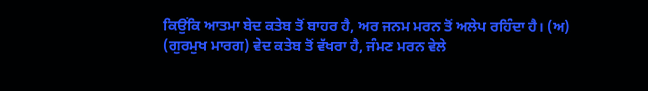ਕਿਉਂਕਿ ਆਤਮਾ ਬੇਦ ਕਤੇਬ ਤੋਂ ਬਾਹਰ ਹੈ, ਅਰ ਜਨਮ ਮਰਨ ਤੋਂ ਅਲੇਪ ਰਹਿੰਦਾ ਹੈ। (ਅ) (ਗੁਰਮੁਖ ਮਾਰਗ) ਵੇਦ ਕਤੇਬ ਤੋਂ ਵੱਖਰਾ ਹੈ, ਜੰਮਣ ਮਰਨ ਵੇਲੇ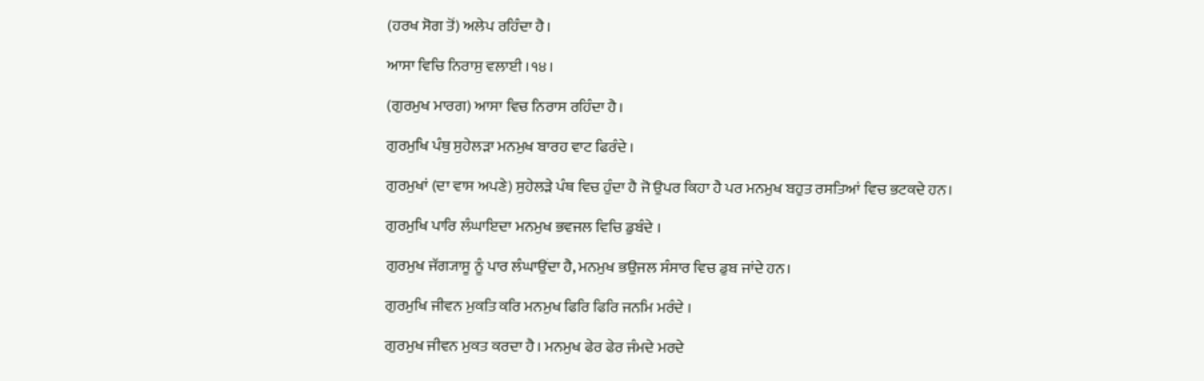(ਹਰਖ ਸੋਗ ਤੋਂ) ਅਲੇਪ ਰਹਿੰਦਾ ਹੈ।

ਆਸਾ ਵਿਚਿ ਨਿਰਾਸੁ ਵਲਾਈ ।੧੪।

(ਗੁਰਮੁਖ ਮਾਰਗ) ਆਸਾ ਵਿਚ ਨਿਰਾਸ ਰਹਿੰਦਾ ਹੈ।

ਗੁਰਮੁਖਿ ਪੰਥੁ ਸੁਹੇਲੜਾ ਮਨਮੁਖ ਬਾਰਹ ਵਾਟ ਫਿਰੰਦੇ ।

ਗੁਰਮੁਖਾਂ (ਦਾ ਵਾਸ ਅਪਣੇ) ਸੁਹੇਲੜੇ ਪੰਥ ਵਿਚ ਹੁੰਦਾ ਹੈ ਜੋ ਉਪਰ ਕਿਹਾ ਹੈ ਪਰ ਮਨਮੁਖ ਬਹੁਤ ਰਸਤਿਆਂ ਵਿਚ ਭਟਕਦੇ ਹਨ।

ਗੁਰਮੁਖਿ ਪਾਰਿ ਲੰਘਾਇਦਾ ਮਨਮੁਖ ਭਵਜਲ ਵਿਚਿ ਡੁਬੰਦੇ ।

ਗੁਰਮੁਖ ਜੱਗ੍ਯਾਸੂ ਨੂੰ ਪਾਰ ਲੰਘਾਉਂਦਾ ਹੈ, ਮਨਮੁਖ ਭਉਜਲ ਸੰਸਾਰ ਵਿਚ ਡੁਬ ਜਾਂਦੇ ਹਨ।

ਗੁਰਮੁਖਿ ਜੀਵਨ ਮੁਕਤਿ ਕਰਿ ਮਨਮੁਖ ਫਿਰਿ ਫਿਰਿ ਜਨਮਿ ਮਰੰਦੇ ।

ਗੁਰਮੁਖ ਜੀਵਨ ਮੁਕਤ ਕਰਦਾ ਹੈ। ਮਨਮੁਖ ਫੇਰ ਫੇਰ ਜੰਮਦੇ ਮਰਦੇ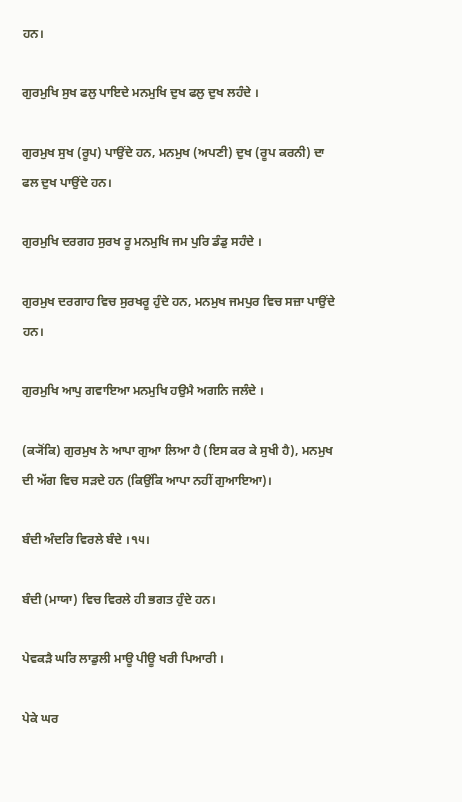ਹਨ।

ਗੁਰਮੁਖਿ ਸੁਖ ਫਲੁ ਪਾਇਦੇ ਮਨਮੁਖਿ ਦੁਖ ਫਲੁ ਦੁਖ ਲਹੰਦੇ ।

ਗੁਰਮੁਖ ਸੁਖ (ਰੂਪ) ਪਾਉਂਦੇ ਹਨ, ਮਨਮੁਖ (ਅਪਣੀ) ਦੁਖ (ਰੂਪ ਕਰਨੀ) ਦਾ ਫਲ ਦੁਖ ਪਾਉਂਦੇ ਹਨ।

ਗੁਰਮੁਖਿ ਦਰਗਹ ਸੁਰਖ ਰੂ ਮਨਮੁਖਿ ਜਮ ਪੁਰਿ ਡੰਡੁ ਸਹੰਦੇ ।

ਗੁਰਮੁਖ ਦਰਗਾਹ ਵਿਚ ਸੁਰਖਰੂ ਹੁੰਦੇ ਹਨ, ਮਨਮੁਖ ਜਮਪੁਰ ਵਿਚ ਸਜ਼ਾ ਪਾਉਂਦੇ ਹਨ।

ਗੁਰਮੁਖਿ ਆਪੁ ਗਵਾਇਆ ਮਨਮੁਖਿ ਹਉਮੈ ਅਗਨਿ ਜਲੰਦੇ ।

(ਕ੍ਯੋਂਕਿ) ਗੁਰਮੁਖ ਨੇ ਆਪਾ ਗੁਆ ਲਿਆ ਹੈ (ਇਸ ਕਰ ਕੇ ਸੁਖੀ ਹੈ), ਮਨਮੁਖ ਦੀ ਅੱਗ ਵਿਚ ਸੜਦੇ ਹਨ (ਕਿਉਂਕਿ ਆਪਾ ਨਹੀਂ ਗੁਆਇਆ)।

ਬੰਦੀ ਅੰਦਰਿ ਵਿਰਲੇ ਬੰਦੇ ।੧੫।

ਬੰਦੀ (ਮਾਯਾ) ਵਿਚ ਵਿਰਲੇ ਹੀ ਭਗਤ ਹੁੰਦੇ ਹਨ।

ਪੇਵਕੜੈ ਘਰਿ ਲਾਡੁਲੀ ਮਾਊ ਪੀਊ ਖਰੀ ਪਿਆਰੀ ।

ਪੇਕੇ ਘਰ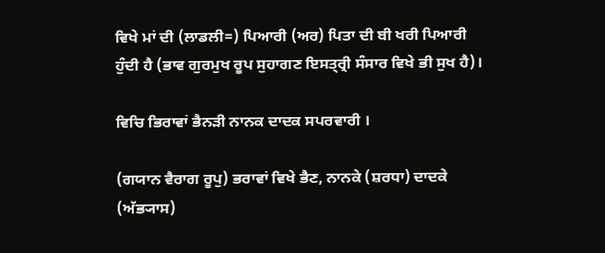ਵਿਖੇ ਮਾਂ ਦੀ (ਲਾਡਲੀ=) ਪਿਆਰੀ (ਅਰ) ਪਿਤਾ ਦੀ ਬੀ ਖਰੀ ਪਿਆਰੀ ਹੁੰਦੀ ਹੈ (ਭਾਵ ਗੁਰਮੁਖ ਰੂਪ ਸੁਹਾਗਣ ਇਸਤ੍ਰ੍ਰੀ ਸੰਸਾਰ ਵਿਖੇ ਭੀ ਸੁਖ ਹੈ)।

ਵਿਚਿ ਭਿਰਾਵਾਂ ਭੈਨੜੀ ਨਾਨਕ ਦਾਦਕ ਸਪਰਵਾਰੀ ।

(ਗਯਾਨ ਵੈਰਾਗ ਰੂਪੁ) ਭਰਾਵਾਂ ਵਿਖੇ ਭੈਣ, ਨਾਨਕੇ (ਸ਼ਰਧਾ) ਦਾਦਕੇ (ਅੱਭ੍ਯਾਸ)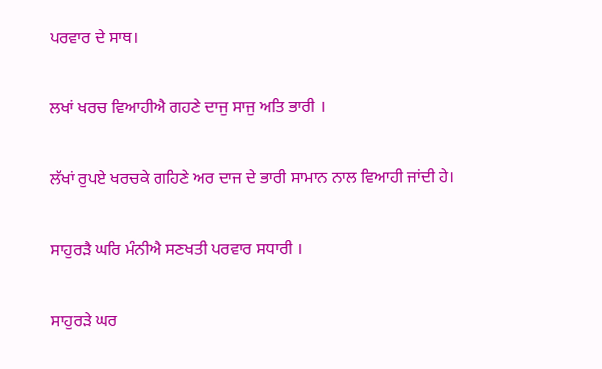ਪਰਵਾਰ ਦੇ ਸਾਥ।

ਲਖਾਂ ਖਰਚ ਵਿਆਹੀਐ ਗਹਣੇ ਦਾਜੁ ਸਾਜੁ ਅਤਿ ਭਾਰੀ ।

ਲੱਖਾਂ ਰੁਪਏ ਖਰਚਕੇ ਗਹਿਣੇ ਅਰ ਦਾਜ ਦੇ ਭਾਰੀ ਸਾਮਾਨ ਨਾਲ ਵਿਆਹੀ ਜਾਂਦੀ ਹੇ।

ਸਾਹੁਰੜੈ ਘਰਿ ਮੰਨੀਐ ਸਣਖਤੀ ਪਰਵਾਰ ਸਧਾਰੀ ।

ਸਾਹੁਰੜੇ ਘਰ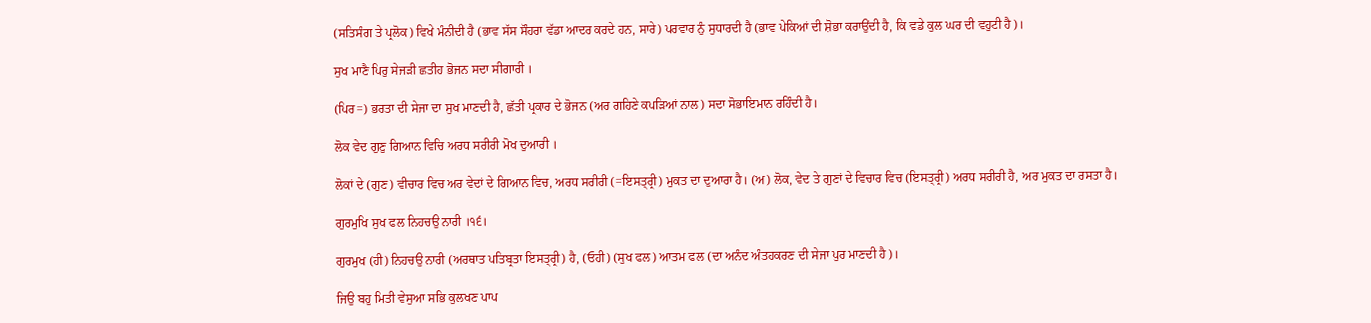(ਸਤਿਸੰਗ ਤੇ ਪ੍ਰਲੋਕ) ਵਿਖੇ ਮੰਨੀਦੀ ਹੈ (ਭਾਵ ਸੱਸ ਸੌਹਰਾ ਵੱਡਾ ਆਦਰ ਕਰਦੇ ਹਨ, ਸਾਰੇ) ਪਰਵਾਰ ਨੁੰ ਸੁਧਾਰਦੀ ਹੈ (ਭਾਵ ਪੇਕਿਆਂ ਦੀ ਸ਼ੋਭਾ ਕਰਾਉਂਦੀ ਹੈ, ਕਿ ਵਡੇ ਕੁਲ ਘਰ ਦੀ ਵਹੁਟੀ ਹੈ)।

ਸੁਖ ਮਾਣੈ ਪਿਰੁ ਸੇਜੜੀ ਛਤੀਹ ਭੋਜਨ ਸਦਾ ਸੀਗਾਰੀ ।

(ਪਿਰ=) ਭਰਤਾ ਦੀ ਸੇਜਾ ਦਾ ਸੁਖ ਮਾਣਦੀ ਹੈ, ਛੱਤੀ ਪ੍ਰਕਾਰ ਦੇ ਭੋਜਨ (ਅਰ ਗਹਿਣੇ ਕਪੜਿਆਂ ਨਾਲ) ਸਦਾ ਸੋਭਾਇਮਾਨ ਰਹਿੰਦੀ ਹੈ।

ਲੋਕ ਵੇਦ ਗੁਣੁ ਗਿਆਨ ਵਿਚਿ ਅਰਧ ਸਰੀਰੀ ਮੋਖ ਦੁਆਰੀ ।

ਲੋਕਾਂ ਦੇ (ਗੁਣ) ਵੀਚਾਰ ਵਿਚ ਅਰ ਵੇਦਾਂ ਦੇ ਗਿਆਨ ਵਿਚ, ਅਰਧ ਸਰੀਰੀ (=ਇਸਤ੍ਰ੍ਰੀ) ਮੁਕਤ ਦਾ ਦੁਆਰਾ ਹੈ। (ਅ) ਲੋਕ, ਵੇਦ ਤੇ ਗੁਣਾਂ ਦੇ ਵਿਚਾਰ ਵਿਚ (ਇਸਤ੍ਰ੍ਰੀ) ਅਰਧ ਸਰੀਰੀ ਹੈ, ਅਰ ਮੁਕਤ ਦਾ ਰਸਤਾ ਹੈ।

ਗੁਰਮੁਖਿ ਸੁਖ ਫਲ ਨਿਹਚਉ ਨਾਰੀ ।੧੬।

ਗੁਰਮੁਖ (ਹੀ) ਨਿਹਚਉ ਨਾਰੀ (ਅਰਥਾਤ ਪਤਿਬ੍ਰਤਾ ਇਸਤ੍ਰ੍ਰੀ) ਹੈ, (ਓਹੀ) (ਸੁਖ ਫਲ) ਆਤਮ ਫਲ (ਦਾ ਅਨੰਦ ਅੰਤਹਕਰਣ ਦੀ ਸੇਜਾ ਪੁਰ ਮਾਣਦੀ ਹੈ)।

ਜਿਉ ਬਹੁ ਮਿਤੀ ਵੇਸੁਆ ਸਭਿ ਕੁਲਖਣ ਪਾਪ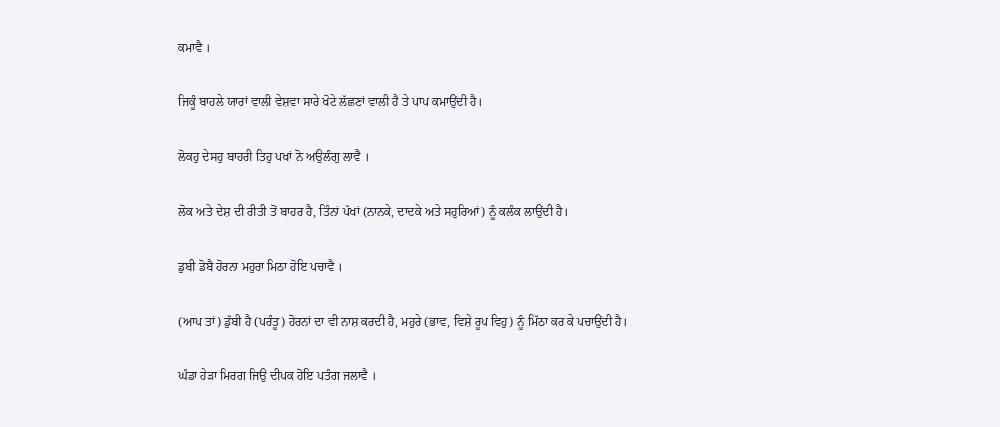ਕਮਾਵੈ ।

ਜਿਕੂੰ ਬਾਹਲੇ ਯਾਰਾਂ ਵਾਲੀ ਵੇਸ਼ਵਾ ਸਾਰੇ ਖੋਟੇ ਲੱਛਣਾਂ ਵਾਲੀ ਹੈ ਤੇ ਪਾਪ ਕਮਾਉਂਦੀ ਹੈ।

ਲੋਕਹੁ ਦੇਸਹੁ ਬਾਹਰੀ ਤਿਹੁ ਪਖਾਂ ਨੋ ਅਉਲੰਗੁ ਲਾਵੈ ।

ਲੋਕ ਅਤੇ ਦੇਸ਼ ਦੀ ਰੀਤੀ ਤੋਂ ਬਾਹਰ ਹੈ, ਤਿੰਨਾਂ ਪੱਖਾਂ (ਨਾਨਕੇ, ਦਾਦਕੇ ਅਤੇ ਸਹੁਰਿਆਂ) ਨੂੰ ਕਲੰਕ ਲਾਉਂਦੀ ਹੈ।

ਡੁਬੀ ਡੋਬੈ ਹੋਰਨਾ ਮਹੁਰਾ ਮਿਠਾ ਹੋਇ ਪਚਾਵੈ ।

(ਆਪ ਤਾਂ) ਡੁੱਬੀ ਹੈ (ਪਰੰਤੂ) ਹੋਰਨਾਂ ਦਾ ਵੀ ਨਾਸ਼ ਕਰਦੀ ਹੈ, ਮਹੁਰੇ (ਭਾਵ, ਵਿਸ਼ੇ ਰੂਪ ਵਿਹੁ) ਨੂੰ ਮਿੱਠਾ ਕਰ ਕੇ ਪਚਾਉਂਦੀ ਹੈ।

ਘੰਡਾ ਹੇੜਾ ਮਿਰਗ ਜਿਉ ਦੀਪਕ ਹੋਇ ਪਤੰਗ ਜਲਾਵੈ ।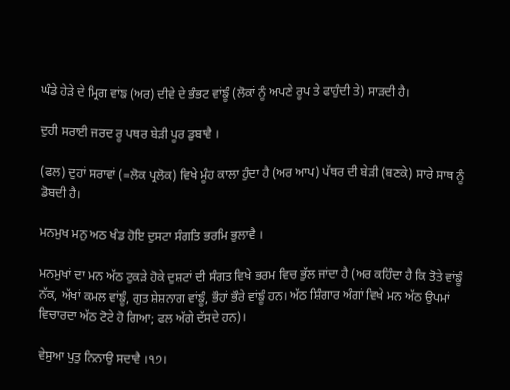ਘੰਡੇ ਹੇੜੇ ਦੇ ਮ੍ਰਿਗ ਵਾਂਙ (ਅਰ) ਦੀਵੇ ਦੇ ਭੰਭਟ ਵਾਂਙੂੰ (ਲੋਕਾਂ ਨੂੰ ਅਪਣੇ ਰੂਪ ਤੇ ਫਾਹੁੰਦੀ ਤੇ) ਸਾੜਦੀ ਹੈ।

ਦੁਹੀ ਸਰਾਈ ਜਰਦ ਰੂ ਪਥਰ ਬੇੜੀ ਪੂਰ ਡੁਬਾਵੈ ।

(ਫਲ) ਦੁਹਾਂ ਸਰਾਵਾਂ (=ਲੋਕ ਪ੍ਰਲੋਕ) ਵਿਖੇ ਮੂੰਹ ਕਾਲਾ ਹੁੰਦਾ ਹੈ (ਅਰ ਆਪ) ਪੱਥਰ ਦੀ ਬੇੜੀ (ਬਣਕੇ) ਸਾਰੇ ਸਾਥ ਨੂੰ ਡੋਬਦੀ ਹੈ।

ਮਨਮੁਖ ਮਨੁ ਅਠ ਖੰਡ ਹੋਇ ਦੁਸਟਾ ਸੰਗਤਿ ਭਰਮਿ ਭੁਲਾਵੈ ।

ਮਨਮੁਖਾਂ ਦਾ ਮਨ ਅੱਠ ਟੁਕੜੇ ਹੋਕੇ ਦੁਸ਼ਟਾਂ ਦੀ ਸੰਗਤ ਵਿਖੇ ਭਰਮ ਵਿਚ ਭੁੱਲ ਜਾਂਦਾ ਹੈ (ਅਰ ਕਹਿੰਦਾ ਹੈ ਕਿ ਤੋਤੇ ਵਾਂਙੂੰ ਨੱਕ, ਅੱਖਾਂ ਕਮਲ ਵਾਂਙੂੰ, ਗੁਤ ਸ਼ੇਸ਼ਨਾਗ ਵਾਂਙੂੰ, ਭੌਹਾਂ ਭੌਰੇ ਵਾਂਙੂੰ ਹਨ। ਅੱਠ ਸ਼ਿੰਗਾਰ ਅੰਗਾਂ ਵਿਖੇ ਮਨ ਅੱਠ ਉਪਮਾਂ ਵਿਚਾਰਦਾ ਅੱਠ ਟੋਟੇ ਹੋ ਗਿਆ; ਫਲ ਅੱਗੇ ਦੱਸਦੇ ਹਨ)।

ਵੇਸੁਆ ਪੁਤੁ ਨਿਨਾਉ ਸਦਾਵੈ ।੧੭।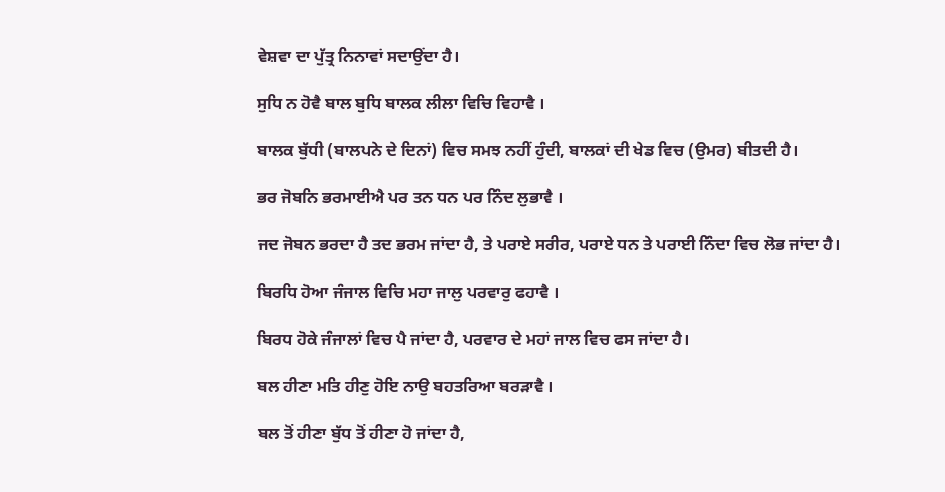ਵੇਸ਼ਵਾ ਦਾ ਪੁੱਤ੍ਰ ਨਿਨਾਵਾਂ ਸਦਾਉਂਦਾ ਹੈ।

ਸੁਧਿ ਨ ਹੋਵੈ ਬਾਲ ਬੁਧਿ ਬਾਲਕ ਲੀਲਾ ਵਿਚਿ ਵਿਹਾਵੈ ।

ਬਾਲਕ ਬੁੱਧੀ (ਬਾਲਪਨੇ ਦੇ ਦਿਨਾਂ) ਵਿਚ ਸਮਝ ਨਹੀਂ ਹੁੰਦੀ, ਬਾਲਕਾਂ ਦੀ ਖੇਡ ਵਿਚ (ਉਮਰ) ਬੀਤਦੀ ਹੈ।

ਭਰ ਜੋਬਨਿ ਭਰਮਾਈਐ ਪਰ ਤਨ ਧਨ ਪਰ ਨਿੰਦ ਲੁਭਾਵੈ ।

ਜਦ ਜੋਬਨ ਭਰਦਾ ਹੈ ਤਦ ਭਰਮ ਜਾਂਦਾ ਹੈ, ਤੇ ਪਰਾਏ ਸਰੀਰ, ਪਰਾਏ ਧਨ ਤੇ ਪਰਾਈ ਨਿੰਦਾ ਵਿਚ ਲੋਭ ਜਾਂਦਾ ਹੈ।

ਬਿਰਧਿ ਹੋਆ ਜੰਜਾਲ ਵਿਚਿ ਮਹਾ ਜਾਲੁ ਪਰਵਾਰੁ ਫਹਾਵੈ ।

ਬਿਰਧ ਹੋਕੇ ਜੰਜਾਲਾਂ ਵਿਚ ਪੈ ਜਾਂਦਾ ਹੈ, ਪਰਵਾਰ ਦੇ ਮਹਾਂ ਜਾਲ ਵਿਚ ਫਸ ਜਾਂਦਾ ਹੈ।

ਬਲ ਹੀਣਾ ਮਤਿ ਹੀਣੁ ਹੋਇ ਨਾਉ ਬਹਤਰਿਆ ਬਰੜਾਵੈ ।

ਬਲ ਤੋਂ ਹੀਣਾ ਬੁੱਧ ਤੋਂ ਹੀਣਾ ਹੋ ਜਾਂਦਾ ਹੈ,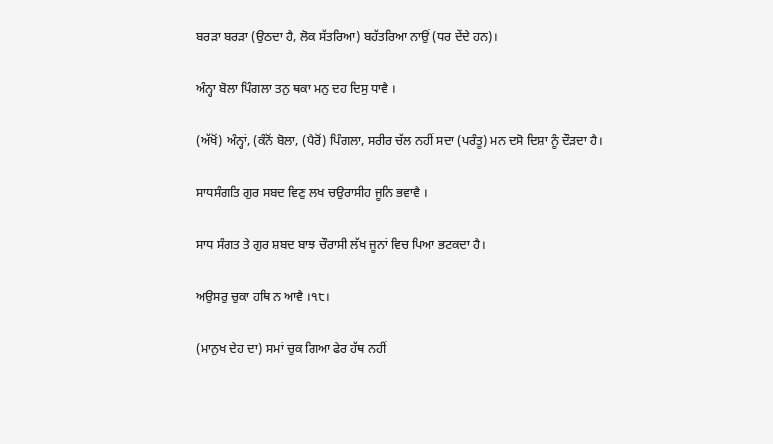ਬਰੜਾ ਬਰੜਾ (ਉਠਦਾ ਹੈ, ਲੋਕ ਸੱਤਰਿਆ) ਬਹੱਤਰਿਆ ਨਾਉਂ (ਧਰ ਦੇਂਦੇ ਹਨ)।

ਅੰਨ੍ਹਾ ਬੋਲਾ ਪਿੰਗਲਾ ਤਨੁ ਥਕਾ ਮਨੁ ਦਹ ਦਿਸੁ ਧਾਵੈ ।

(ਅੱਖੋਂ) ਅੰਨ੍ਹਾਂ, (ਕੰਨੋਂ ਬੋਲਾ, (ਪੈਰੋਂ) ਪਿੰਗਲਾ, ਸਰੀਰ ਚੱਲ ਨਹੀਂ ਸਦਾ (ਪਰੰਤੂ) ਮਨ ਦਸੋ ਦਿਸ਼ਾ ਨੂੰ ਦੌੜਦਾ ਹੈ।

ਸਾਧਸੰਗਤਿ ਗੁਰ ਸਬਦ ਵਿਣੁ ਲਖ ਚਉਰਾਸੀਹ ਜੂਨਿ ਭਵਾਵੈ ।

ਸਾਧ ਸੰਗਤ ਤੇ ਗੁਰ ਸ਼ਬਦ ਬਾਝ ਚੌਰਾਸੀ ਲੱਖ ਜੂਨਾਂ ਵਿਚ ਪਿਆ ਭਟਕਦਾ ਹੈ।

ਅਉਸਰੁ ਚੁਕਾ ਹਥਿ ਨ ਆਵੈ ।੧੮।

(ਮਾਨੁਖ ਦੇਹ ਦਾ) ਸਮਾਂ ਚੁਕ ਗਿਆ ਫੇਰ ਹੱਥ ਨਹੀਂ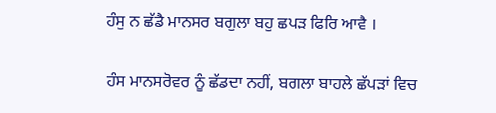ਹੰਸੁ ਨ ਛੱਡੈ ਮਾਨਸਰ ਬਗੁਲਾ ਬਹੁ ਛਪੜ ਫਿਰਿ ਆਵੈ ।

ਹੰਸ ਮਾਨਸਰੋਵਰ ਨੂੰ ਛੱਡਦਾ ਨਹੀਂ, ਬਗਲਾ ਬਾਹਲੇ ਛੱਪੜਾਂ ਵਿਚ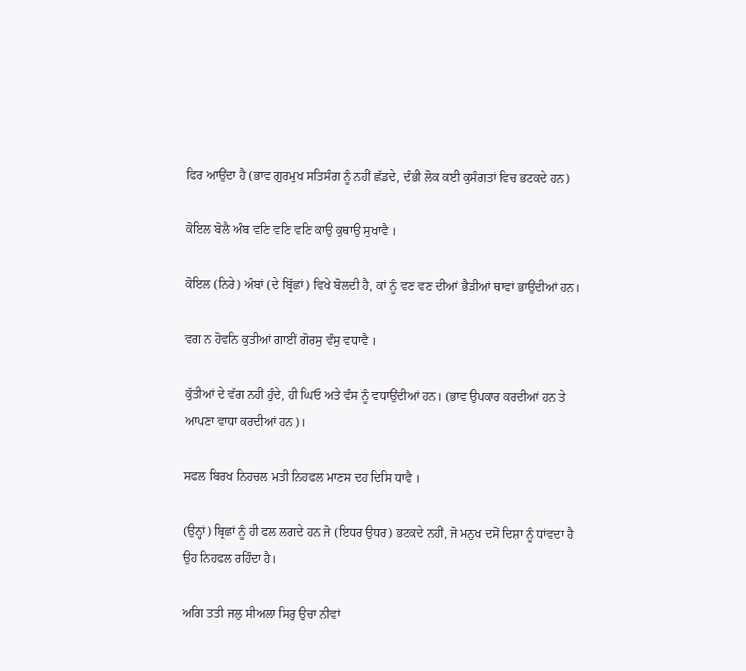ਫਿਰ ਆਉਂਦਾ ਹੈ (ਭਾਵ ਗੁਰਮੁਖ ਸਤਿਸੰਗ ਨੂੰ ਨਹੀਂ ਛੱਡਦੇ, ਦੰਭੀ ਲੋਕ ਕਈ ਕੁਸੰਗਤਾਂ ਵਿਚ ਭਟਕਦੇ ਹਨ)

ਕੋਇਲ ਬੋਲੈ ਅੰਬ ਵਣਿ ਵਣਿ ਵਣਿ ਕਾਉ ਕੁਥਾਉ ਸੁਖਾਵੈ ।

ਕੋਇਲ (ਨਿਰੇ) ਅੰਬਾਂ (ਦੇ ਬ੍ਰਿੱਛਾਂ) ਵਿਖੇ ਬੋਲਦੀ ਹੈ, ਕਾਂ ਨੂੰ ਵਣ ਵਣ ਦੀਆਂ ਭੈੜੀਆਂ ਥਾਵਾਂ ਭਾਉਂਦੀਆਂ ਹਨ।

ਵਗ ਨ ਹੋਵਨਿ ਕੁਤੀਆਂ ਗਾਈਂ ਗੋਰਸੁ ਵੰਸੁ ਵਧਾਵੈ ।

ਕੁੱਤੀਆਂ ਦੇ ਵੱਗ ਨਹੀਂ ਹੁੰਦੇ, ਹੀ ਘਿਓ ਅਤੇ ਵੰਸ ਨੂੰ ਵਧਾਉਂਦੀਆਂ ਹਨ। (ਭਾਵ ਉਪਕਾਰ ਕਰਦੀਆਂ ਹਨ ਤੇ ਆਪਣਾ ਵਾਧਾ ਕਰਦੀਆਂ ਹਨ)।

ਸਫਲ ਬਿਰਖ ਨਿਹਚਲ ਮਤੀ ਨਿਹਫਲ ਮਾਣਸ ਦਹ ਦਿਸਿ ਧਾਵੈ ।

(ਉਨ੍ਹਾਂ) ਬ੍ਰਿਛਾਂ ਨੂੰ ਹੀ ਫਲ ਲਗਦੇ ਹਨ ਜੋ (ਇਧਰ ਉਧਰ) ਭਟਕਦੇ ਨਹੀਂ, ਜੋ ਮਨੁਖ ਦਸੋਂ ਦਿਸ਼ਾ ਨੂੰ ਧਾਂਵਦਾ ਹੈ ਉਹ ਨਿਹਫਲ ਰਹਿੰਦਾ ਹੈ।

ਅਗਿ ਤਤੀ ਜਲੁ ਸੀਅਲਾ ਸਿਰੁ ਉਚਾ ਨੀਵਾਂ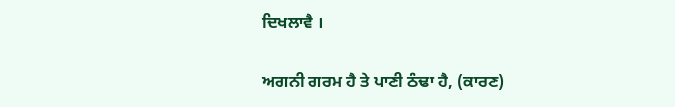ਦਿਖਲਾਵੈ ।

ਅਗਨੀ ਗਰਮ ਹੈ ਤੇ ਪਾਣੀ ਠੰਢਾ ਹੈ, (ਕਾਰਣ)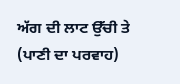ਅੱਗ ਦੀ ਲਾਟ ਉੱਚੀ ਤੇ (ਪਾਣੀ ਦਾ ਪਰਵਾਹ)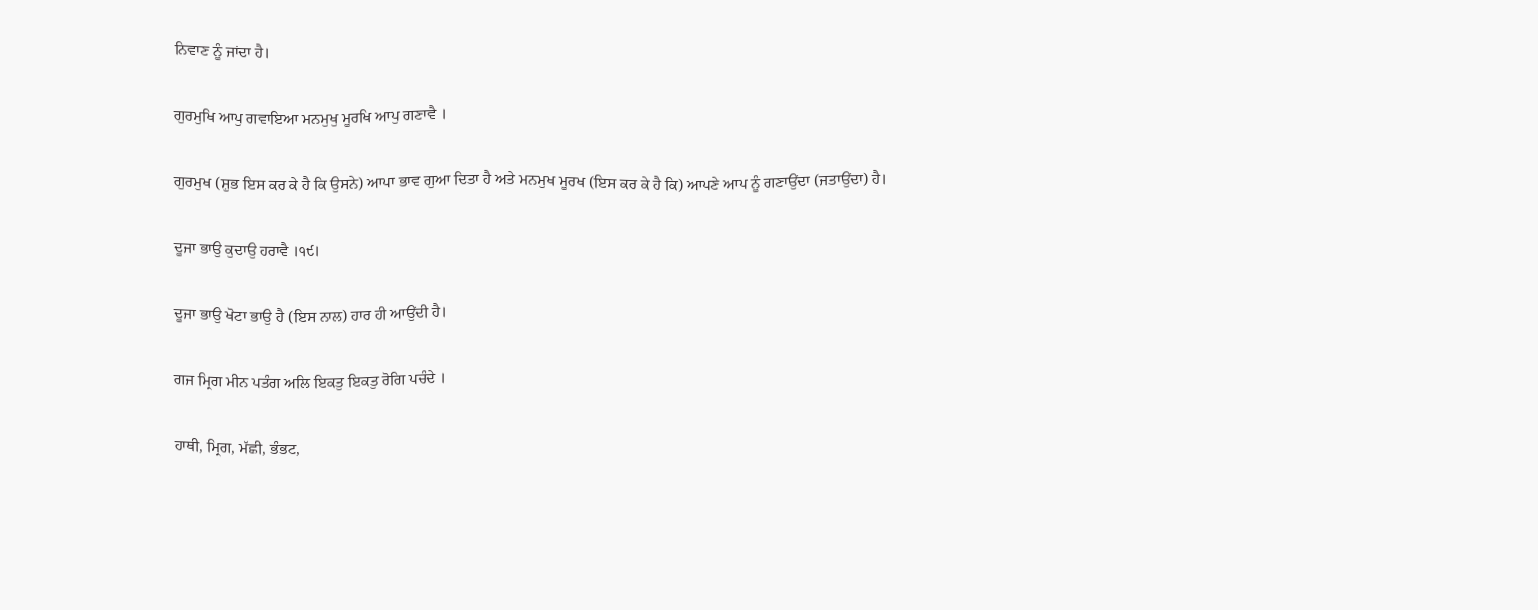ਨਿਵਾਣ ਨੂੰ ਜਾਂਦਾ ਹੈ।

ਗੁਰਮੁਖਿ ਆਪੁ ਗਵਾਇਆ ਮਨਮੁਖੁ ਮੂਰਖਿ ਆਪੁ ਗਣਾਵੈ ।

ਗੁਰਮੁਖ (ਸ਼ੁਭ ਇਸ ਕਰ ਕੇ ਹੈ ਕਿ ਉਸਨੇ) ਆਪਾ ਭਾਵ ਗੁਆ ਦਿਤਾ ਹੈ ਅਤੇ ਮਨਮੁਖ ਮੂਰਖ (ਇਸ ਕਰ ਕੇ ਹੈ ਕਿ) ਆਪਣੇ ਆਪ ਨੂੰ ਗਣਾਉਂਦਾ (ਜਤਾਉਂਦਾ) ਹੈ।

ਦੂਜਾ ਭਾਉ ਕੁਦਾਉ ਹਰਾਵੈ ।੧੯।

ਦੂਜਾ ਭਾਉ ਖੋਟਾ ਭਾਉ ਹੈ (ਇਸ ਨਾਲ) ਹਾਰ ਹੀ ਆਉਂਦੀ ਹੈ।

ਗਜ ਮ੍ਰਿਗ ਮੀਨ ਪਤੰਗ ਅਲਿ ਇਕਤੁ ਇਕਤੁ ਰੋਗਿ ਪਚੰਦੇ ।

ਹਾਥੀ, ਮ੍ਰਿਗ, ਮੱਛੀ, ਭੰਭਟ,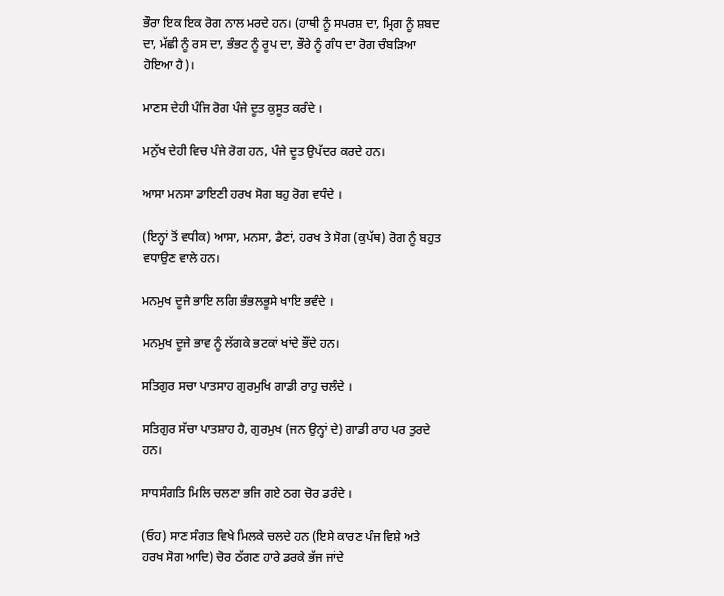ਭੌਰਾ ਇਕ ਇਕ ਰੋਗ ਨਾਲ ਮਰਦੇ ਹਨ। (ਹਾਥੀ ਨੂੰ ਸਪਰਸ਼ ਦਾ, ਮ੍ਰਿਗ ਨੂੰ ਸ਼ਬਦ ਦਾ, ਮੱਛੀ ਨੂੰ ਰਸ ਦਾ, ਭੰਭਟ ਨੂੰ ਰੂਪ ਦਾ, ਭੌਰੇ ਨੂੰ ਗੰਧ ਦਾ ਰੋਗ ਚੰਬੜਿਆ ਹੋਇਆ ਹੈ)।

ਮਾਣਸ ਦੇਹੀ ਪੰਜਿ ਰੋਗ ਪੰਜੇ ਦੂਤ ਕੁਸੂਤ ਕਰੰਦੇ ।

ਮਨੁੱਖ ਦੇਹੀ ਵਿਚ ਪੰਜੇ ਰੋਗ ਹਨ, ਪੰਜੇ ਦੂਤ ਉਪੱਦਰ ਕਰਦੇ ਹਨ।

ਆਸਾ ਮਨਸਾ ਡਾਇਣੀ ਹਰਖ ਸੋਗ ਬਹੁ ਰੋਗ ਵਧੰਦੇ ।

(ਇਨ੍ਹਾਂ ਤੋਂ ਵਧੀਕ) ਆਸਾ, ਮਨਸਾ, ਡੈਣਾਂ, ਹਰਖ ਤੇ ਸੋਗ (ਕੁਪੱਥ) ਰੋਗ ਨੂੰ ਬਹੁਤ ਵਧਾਉਣ ਵਾਲੇ ਹਨ।

ਮਨਮੁਖ ਦੂਜੈ ਭਾਇ ਲਗਿ ਭੰਭਲਭੂਸੇ ਖਾਇ ਭਵੰਦੇ ।

ਮਨਮੁਖ ਦੂਜੇ ਭਾਵ ਨੂੰ ਲੱਗਕੇ ਭਟਕਾਂ ਖਾਂਦੇ ਭੌਂਦੇ ਹਨ।

ਸਤਿਗੁਰ ਸਚਾ ਪਾਤਸਾਹ ਗੁਰਮੁਖਿ ਗਾਡੀ ਰਾਹੁ ਚਲੰਦੇ ।

ਸਤਿਗੁਰ ਸੱਚਾ ਪਾਤਸ਼ਾਹ ਹੈ, ਗੁਰਮੁਖ (ਜਨ ਉਨ੍ਹਾਂ ਦੇ) ਗਾਡੀ ਰਾਹ ਪਰ ਤੁਰਦੇ ਹਨ।

ਸਾਧਸੰਗਤਿ ਮਿਲਿ ਚਲਣਾ ਭਜਿ ਗਏ ਠਗ ਚੋਰ ਡਰੰਦੇ ।

(ਓਹ) ਸਾਣ ਸੰਗਤ ਵਿਖੇ ਮਿਲਕੇ ਚਲਦੇ ਹਨ (ਇਸੇ ਕਾਰਣ ਪੰਜ ਵਿਸ਼ੇ ਅਤੇ ਹਰਖ ਸੋਗ ਆਦਿ) ਚੋਰ ਠੱਗਣ ਹਾਰੇ ਡਰਕੇ ਭੱਜ ਜਾਂਦੇ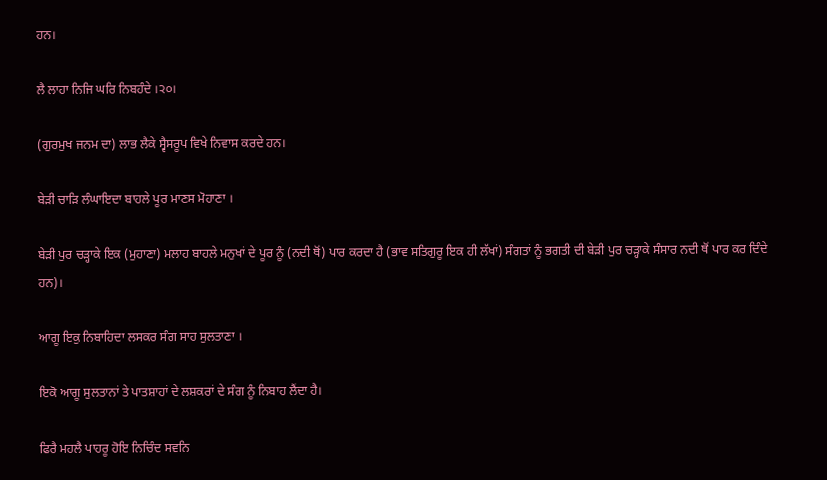ਹਨ।

ਲੈ ਲਾਹਾ ਨਿਜਿ ਘਰਿ ਨਿਬਹੰਦੇ ।੨੦।

(ਗੁਰਮੁਖ ਜਨਮ ਦਾ) ਲਾਭ ਲੈਕੇ ਸ੍ਵੈਸਰੂਪ ਵਿਖੇ ਨਿਵਾਸ ਕਰਦੇ ਹਨ।

ਬੇੜੀ ਚਾੜਿ ਲੰਘਾਇਦਾ ਬਾਹਲੇ ਪੂਰ ਮਾਣਸ ਮੋਹਾਣਾ ।

ਬੇੜੀ ਪੁਰ ਚੜ੍ਹਾਕੇ ਇਕ (ਮੁਹਾਣਾ) ਮਲਾਹ ਬਾਹਲੇ ਮਨੁਖਾਂ ਦੇ ਪੂਰ ਨੂੰ (ਨਦੀ ਥੋਂ) ਪਾਰ ਕਰਦਾ ਹੈ (ਭਾਵ ਸਤਿਗੁਰੂ ਇਕ ਹੀ ਲੱਖਾਂ) ਸੰਗਤਾਂ ਨੂੰ ਭਗਤੀ ਦੀ ਬੇੜੀ ਪੁਰ ਚੜ੍ਹਾਕੇ ਸੰਸਾਰ ਨਦੀ ਥੋਂ ਪਾਰ ਕਰ ਦਿੰਦੇ ਹਨ)।

ਆਗੂ ਇਕੁ ਨਿਬਾਹਿਦਾ ਲਸਕਰ ਸੰਗ ਸਾਹ ਸੁਲਤਾਣਾ ।

ਇਕੋ ਆਗੂ ਸੁਲਤਾਨਾਂ ਤੇ ਪਾਤਸ਼ਾਹਾਂ ਦੇ ਲਸ਼ਕਰਾਂ ਦੇ ਸੰਗ ਨੂੰ ਨਿਬਾਹ ਲੈਂਦਾ ਹੈ।

ਫਿਰੈ ਮਹਲੈ ਪਾਹਰੂ ਹੋਇ ਨਿਚਿੰਦ ਸਵਨਿ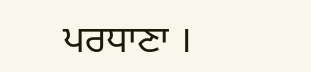ਪਰਧਾਣਾ ।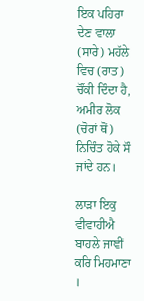ਇਕ ਪਹਿਰਾ ਦੇਣ ਵਾਲਾ (ਸਾਰੇ) ਮਹੱਲੇ ਵਿਚ (ਰਾਤ) ਚੌਂਕੀ ਦਿੰਦਾ ਹੈ, ਅਮੀਰ ਲੋਕ (ਚੋਰਾਂ ਥੋਂ) ਨਿਚਿੰਤ ਹੋਕੇ ਸੌ ਜਾਂਦੇ ਹਨ।

ਲਾੜਾ ਇਕੁ ਵੀਵਾਹੀਐ ਬਾਹਲੇ ਜਾਞੀਂ ਕਰਿ ਮਿਹਮਾਣਾ ।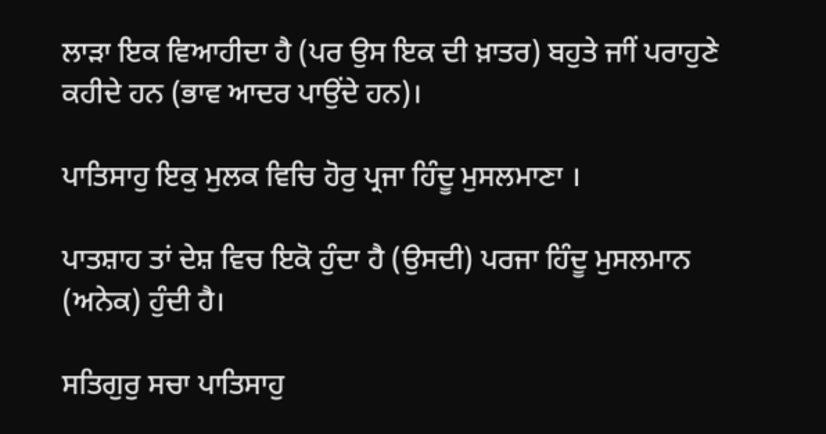ਲਾੜਾ ਇਕ ਵਿਆਹੀਦਾ ਹੈ (ਪਰ ਉਸ ਇਕ ਦੀ ਖ਼ਾਤਰ) ਬਹੁਤੇ ਜਾੀਂ ਪਰਾਹੁਣੇ ਕਹੀਦੇ ਹਨ (ਭਾਵ ਆਦਰ ਪਾਉਂਦੇ ਹਨ)।

ਪਾਤਿਸਾਹੁ ਇਕੁ ਮੁਲਕ ਵਿਚਿ ਹੋਰੁ ਪ੍ਰਜਾ ਹਿੰਦੂ ਮੁਸਲਮਾਣਾ ।

ਪਾਤਸ਼ਾਹ ਤਾਂ ਦੇਸ਼ ਵਿਚ ਇਕੋ ਹੁੰਦਾ ਹੈ (ਉਸਦੀ) ਪਰਜਾ ਹਿੰਦੂ ਮੁਸਲਮਾਨ (ਅਨੇਕ) ਹੁੰਦੀ ਹੈ।

ਸਤਿਗੁਰੁ ਸਚਾ ਪਾਤਿਸਾਹੁ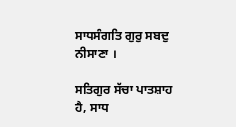ਸਾਧਸੰਗਤਿ ਗੁਰੁ ਸਬਦੁ ਨੀਸਾਣਾ ।

ਸਤਿਗੁਰ ਸੱਚਾ ਪਾਤਸ਼ਾਹ ਹੈ, ਸਾਧ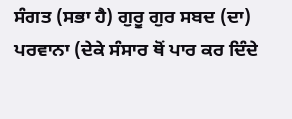ਸੰਗਤ (ਸਭਾ ਹੈ) ਗੁਰੂ ਗੁਰ ਸਬਦ (ਦਾ) ਪਰਵਾਨਾ (ਦੇਕੇ ਸੰਸਾਰ ਥੋਂ ਪਾਰ ਕਰ ਦਿੰਦੇ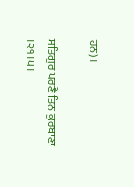ਹਨ)।

ਸਤਿਗੁਰ ਪਰਣੈ ਤਿਨ ਕੁਰਬਾਣਾ ।੨੧।੫।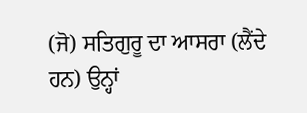(ਜੋ) ਸਤਿਗੁਰੂ ਦਾ ਆਸਰਾ (ਲੈਂਦੇ ਹਨ) ਉਨ੍ਹਾਂ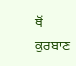ਥੋਂ ਕੁਰਬਾਣ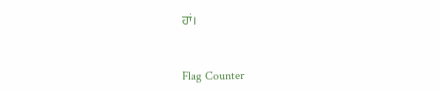ਹਾਂ।


Flag Counter